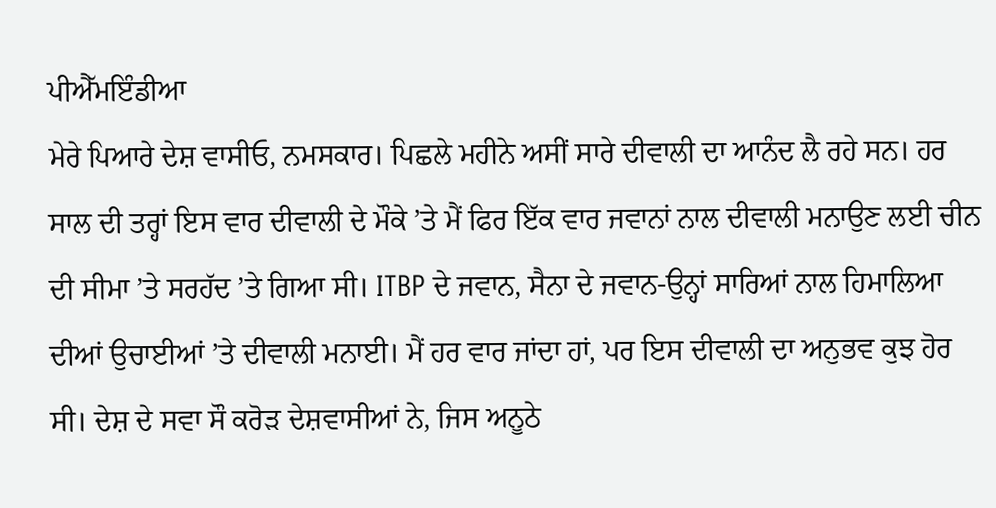ਪੀਐੱਮਇੰਡੀਆ
ਮੇਰੇ ਪਿਆਰੇ ਦੇਸ਼ ਵਾਸੀਓ, ਨਮਸਕਾਰ। ਪਿਛਲੇ ਮਹੀਨੇ ਅਸੀਂ ਸਾਰੇ ਦੀਵਾਲੀ ਦਾ ਆਨੰਦ ਲੈ ਰਹੇ ਸਨ। ਹਰ ਸਾਲ ਦੀ ਤਰ੍ਹਾਂ ਇਸ ਵਾਰ ਦੀਵਾਲੀ ਦੇ ਮੌਕੇ ’ਤੇ ਮੈਂ ਫਿਰ ਇੱਕ ਵਾਰ ਜਵਾਨਾਂ ਨਾਲ ਦੀਵਾਲੀ ਮਨਾਉਣ ਲਈ ਚੀਨ ਦੀ ਸੀਮਾ ’ਤੇ ਸਰਹੱਦ ’ਤੇ ਗਿਆ ਸੀ। ITBP ਦੇ ਜਵਾਨ, ਸੈਨਾ ਦੇ ਜਵਾਨ-ਉਨ੍ਹਾਂ ਸਾਰਿਆਂ ਨਾਲ ਹਿਮਾਲਿਆ ਦੀਆਂ ਉਚਾਈਆਂ ’ਤੇ ਦੀਵਾਲੀ ਮਨਾਈ। ਮੈਂ ਹਰ ਵਾਰ ਜਾਂਦਾ ਹਾਂ, ਪਰ ਇਸ ਦੀਵਾਲੀ ਦਾ ਅਨੁਭਵ ਕੁਝ ਹੋਰ ਸੀ। ਦੇਸ਼ ਦੇ ਸਵਾ ਸੌ ਕਰੋੜ ਦੇਸ਼ਵਾਸੀਆਂ ਨੇ, ਜਿਸ ਅਨੂਠੇ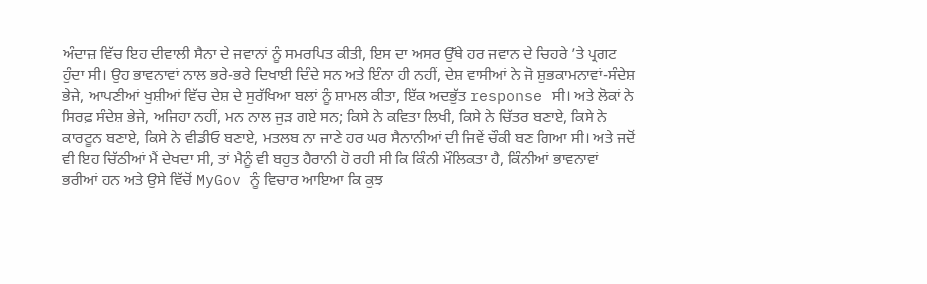ਅੰਦਾਜ਼ ਵਿੱਚ ਇਹ ਦੀਵਾਲੀ ਸੈਨਾ ਦੇ ਜਵਾਨਾਂ ਨੂੰ ਸਮਰਪਿਤ ਕੀਤੀ, ਇਸ ਦਾ ਅਸਰ ਉੱਥੇ ਹਰ ਜਵਾਨ ਦੇ ਚਿਹਰੇ ’ਤੇ ਪ੍ਰਗਟ ਹੁੰਦਾ ਸੀ। ਉਹ ਭਾਵਨਾਵਾਂ ਨਾਲ ਭਰੇ-ਭਰੇ ਦਿਖਾਈ ਦਿੰਦੇ ਸਨ ਅਤੇ ਇੰਨਾ ਹੀ ਨਹੀਂ, ਦੇਸ਼ ਵਾਸੀਆਂ ਨੇ ਜੋ ਸ਼ੁਭਕਾਮਨਾਵਾਂ-ਸੰਦੇਸ਼ ਭੇਜੇ, ਆਪਣੀਆਂ ਖੁਸ਼ੀਆਂ ਵਿੱਚ ਦੇਸ਼ ਦੇ ਸੁਰੱਖਿਆ ਬਲਾਂ ਨੂੰ ਸ਼ਾਮਲ ਕੀਤਾ, ਇੱਕ ਅਦਭੁੱਤ response ਸੀ। ਅਤੇ ਲੋਕਾਂ ਨੇ ਸਿਰਫ਼ ਸੰਦੇਸ਼ ਭੇਜੇ, ਅਜਿਹਾ ਨਹੀਂ, ਮਨ ਨਾਲ ਜੁੜ ਗਏ ਸਨ; ਕਿਸੇ ਨੇ ਕਵਿਤਾ ਲਿਖੀ, ਕਿਸੇ ਨੇ ਚਿੱਤਰ ਬਣਾਏ, ਕਿਸੇ ਨੇ ਕਾਰਟੂਨ ਬਣਾਏ, ਕਿਸੇ ਨੇ ਵੀਡੀਓ ਬਣਾਏ, ਮਤਲਬ ਨਾ ਜਾਣੇ ਹਰ ਘਰ ਸੈਨਾਨੀਆਂ ਦੀ ਜਿਵੇਂ ਚੌਕੀ ਬਣ ਗਿਆ ਸੀ। ਅਤੇ ਜਦੋਂ ਵੀ ਇਹ ਚਿੱਠੀਆਂ ਮੈਂ ਦੇਖਦਾ ਸੀ, ਤਾਂ ਮੈਨੂੰ ਵੀ ਬਹੁਤ ਹੈਰਾਨੀ ਹੋ ਰਹੀ ਸੀ ਕਿ ਕਿੰਨੀ ਮੌਲਿਕਤਾ ਹੈ, ਕਿੰਨੀਆਂ ਭਾਵਨਾਵਾਂ ਭਰੀਆਂ ਹਨ ਅਤੇ ਉਸੇ ਵਿੱਚੋਂ MyGov ਨੂੰ ਵਿਚਾਰ ਆਇਆ ਕਿ ਕੁਝ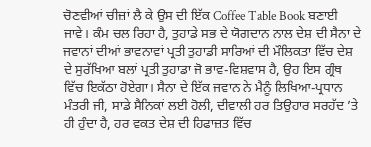ਚੋਣਵੀਆਂ ਚੀਜ਼ਾਂ ਲੈ ਕੇ ਉਸ ਦੀ ਇੱਕ Coffee Table Book ਬਣਾਈ ਜਾਵੇ। ਕੰਮ ਚਲ ਰਿਹਾ ਹੈ, ਤੁਹਾਡੇ ਸਭ ਦੇ ਯੋਗਦਾਨ ਨਾਲ ਦੇਸ਼ ਦੀ ਸੈਨਾ ਦੇ ਜਵਾਨਾਂ ਦੀਆਂ ਭਾਵਨਾਵਾਂ ਪ੍ਰਤੀ ਤੁਹਾਡੀ ਸਾਰਿਆਂ ਦੀ ਮੌਲਿਕਤਾ ਵਿੱਚ ਦੇਸ਼ ਦੇ ਸੁਰੱਖਿਆ ਬਲਾਂ ਪ੍ਰਤੀ ਤੁਹਾਡਾ ਜੋ ਭਾਵ-ਵਿਸ਼ਵਾਸ ਹੈ, ਉਹ ਇਸ ਗ੍ਰੰਥ ਵਿੱਚ ਇਕੱਠਾ ਹੋਏਗਾ। ਸੈਨਾ ਦੇ ਇੱਕ ਜਵਾਨ ਨੇ ਮੈਨੂੰ ਲਿਖਿਆ-ਪ੍ਰਧਾਨ ਮੰਤਰੀ ਜੀ, ਸਾਡੇ ਸੈਨਿਕਾਂ ਲਈ ਹੋਲੀ, ਦੀਵਾਲੀ ਹਰ ਤਿਉਹਾਰ ਸਰਹੱਦ ’ਤੇ ਹੀ ਹੁੰਦਾ ਹੈ, ਹਰ ਵਕਤ ਦੇਸ਼ ਦੀ ਹਿਫਾਜ਼ਤ ਵਿੱਚ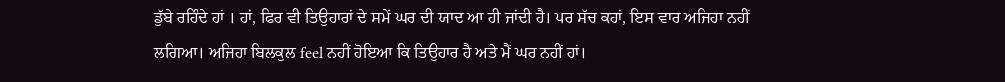ਡੁੱਬੇ ਰਹਿੰਦੇ ਹਾਂ । ਹਾਂ, ਫਿਰ ਵੀ ਤਿਉਹਾਰਾਂ ਦੇ ਸਮੇਂ ਘਰ ਦੀ ਯਾਦ ਆ ਹੀ ਜਾਂਦੀ ਹੈ। ਪਰ ਸੱਚ ਕਹਾਂ, ਇਸ ਵਾਰ ਅਜਿਹਾ ਨਹੀਂ ਲਗਿਆ। ਅਜਿਹਾ ਬਿਲਕੁਲ feel ਨਹੀਂ ਹੋਇਆ ਕਿ ਤਿਉਹਾਰ ਹੈ ਅਤੇ ਮੈਂ ਘਰ ਨਹੀਂ ਹਾਂ।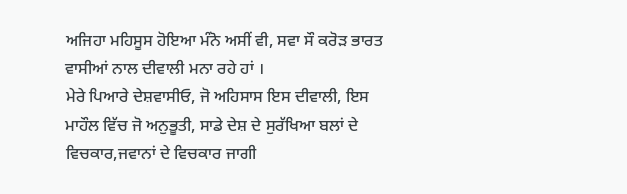ਅਜਿਹਾ ਮਹਿਸੂਸ ਹੋਇਆ ਮੰਨੋ ਅਸੀਂ ਵੀ, ਸਵਾ ਸੌ ਕਰੋੜ ਭਾਰਤ ਵਾਸੀਆਂ ਨਾਲ ਦੀਵਾਲੀ ਮਨਾ ਰਹੇ ਹਾਂ ।
ਮੇਰੇ ਪਿਆਰੇ ਦੇਸ਼ਵਾਸੀਓ, ਜੋ ਅਹਿਸਾਸ ਇਸ ਦੀਵਾਲੀ, ਇਸ ਮਾਹੌਲ ਵਿੱਚ ਜੋ ਅਨੁਭੂਤੀ, ਸਾਡੇ ਦੇਸ਼ ਦੇ ਸੁਰੱਖਿਆ ਬਲਾਂ ਦੇ ਵਿਚਕਾਰ,ਜਵਾਨਾਂ ਦੇ ਵਿਚਕਾਰ ਜਾਗੀ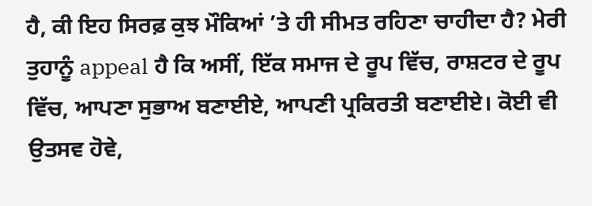ਹੈ, ਕੀ ਇਹ ਸਿਰਫ਼ ਕੁਝ ਮੌਕਿਆਂ ’ਤੇ ਹੀ ਸੀਮਤ ਰਹਿਣਾ ਚਾਹੀਦਾ ਹੈ? ਮੇਰੀ ਤੁਹਾਨੂੰ appeal ਹੈ ਕਿ ਅਸੀਂ, ਇੱਕ ਸਮਾਜ ਦੇ ਰੂਪ ਵਿੱਚ, ਰਾਸ਼ਟਰ ਦੇ ਰੂਪ ਵਿੱਚ, ਆਪਣਾ ਸੁਭਾਅ ਬਣਾਈਏ, ਆਪਣੀ ਪ੍ਰਕਿਰਤੀ ਬਣਾਈਏ। ਕੋਈ ਵੀ ਉਤਸਵ ਹੋਵੇ,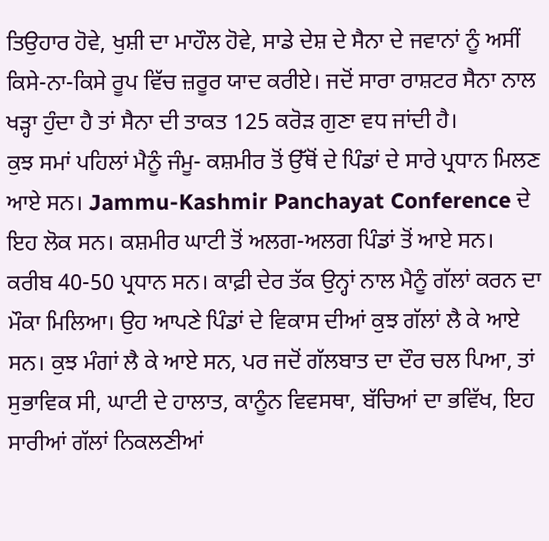ਤਿਉਹਾਰ ਹੋਵੇ, ਖੁਸ਼ੀ ਦਾ ਮਾਹੌਲ ਹੋਵੇ, ਸਾਡੇ ਦੇਸ਼ ਦੇ ਸੈਨਾ ਦੇ ਜਵਾਨਾਂ ਨੂੰ ਅਸੀਂ ਕਿਸੇ-ਨਾ-ਕਿਸੇ ਰੂਪ ਵਿੱਚ ਜ਼ਰੂਰ ਯਾਦ ਕਰੀਏ। ਜਦੋਂ ਸਾਰਾ ਰਾਸ਼ਟਰ ਸੈਨਾ ਨਾਲ ਖੜ੍ਹਾ ਹੁੰਦਾ ਹੈ ਤਾਂ ਸੈਨਾ ਦੀ ਤਾਕਤ 125 ਕਰੋੜ ਗੁਣਾ ਵਧ ਜਾਂਦੀ ਹੈ।
ਕੁਝ ਸਮਾਂ ਪਹਿਲਾਂ ਮੈਨੂੰ ਜੰਮੂ- ਕਸ਼ਮੀਰ ਤੋਂ ਉੱਥੋਂ ਦੇ ਪਿੰਡਾਂ ਦੇ ਸਾਰੇ ਪ੍ਰਧਾਨ ਮਿਲਣ ਆਏ ਸਨ। Jammu-Kashmir Panchayat Conference ਦੇ ਇਹ ਲੋਕ ਸਨ। ਕਸ਼ਮੀਰ ਘਾਟੀ ਤੋਂ ਅਲਗ-ਅਲਗ ਪਿੰਡਾਂ ਤੋਂ ਆਏ ਸਨ। ਕਰੀਬ 40-50 ਪ੍ਰਧਾਨ ਸਨ। ਕਾਫ਼ੀ ਦੇਰ ਤੱਕ ਉਨ੍ਹਾਂ ਨਾਲ ਮੈਨੂੰ ਗੱਲਾਂ ਕਰਨ ਦਾ ਮੌਕਾ ਮਿਲਿਆ। ਉਹ ਆਪਣੇ ਪਿੰਡਾਂ ਦੇ ਵਿਕਾਸ ਦੀਆਂ ਕੁਝ ਗੱਲਾਂ ਲੈ ਕੇ ਆਏ ਸਨ। ਕੁਝ ਮੰਗਾਂ ਲੈ ਕੇ ਆਏ ਸਨ, ਪਰ ਜਦੋਂ ਗੱਲਬਾਤ ਦਾ ਦੌਰ ਚਲ ਪਿਆ, ਤਾਂ ਸੁਭਾਵਿਕ ਸੀ, ਘਾਟੀ ਦੇ ਹਾਲਾਤ, ਕਾਨੂੰਨ ਵਿਵਸਥਾ, ਬੱਚਿਆਂ ਦਾ ਭਵਿੱਖ, ਇਹ ਸਾਰੀਆਂ ਗੱਲਾਂ ਨਿਕਲਣੀਆਂ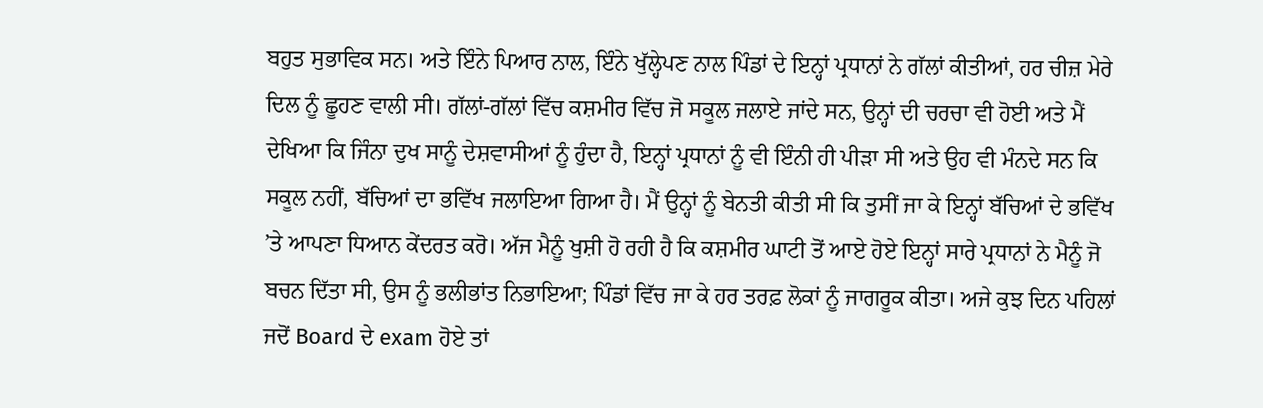ਬਹੁਤ ਸੁਭਾਵਿਕ ਸਨ। ਅਤੇ ਇੰਨੇ ਪਿਆਰ ਨਾਲ, ਇੰਨੇ ਖੁੱਲ੍ਹੇਪਣ ਨਾਲ ਪਿੰਡਾਂ ਦੇ ਇਨ੍ਹਾਂ ਪ੍ਰਧਾਨਾਂ ਨੇ ਗੱਲਾਂ ਕੀਤੀਆਂ, ਹਰ ਚੀਜ਼ ਮੇਰੇ ਦਿਲ ਨੂੰ ਛੂਹਣ ਵਾਲੀ ਸੀ। ਗੱਲਾਂ-ਗੱਲਾਂ ਵਿੱਚ ਕਸ਼ਮੀਰ ਵਿੱਚ ਜੋ ਸਕੂਲ ਜਲਾਏ ਜਾਂਦੇ ਸਨ, ਉਨ੍ਹਾਂ ਦੀ ਚਰਚਾ ਵੀ ਹੋਈ ਅਤੇ ਮੈਂ ਦੇਖਿਆ ਕਿ ਜਿੰਨਾ ਦੁਖ ਸਾਨੂੰ ਦੇਸ਼ਵਾਸੀਆਂ ਨੂੰ ਹੁੰਦਾ ਹੈ, ਇਨ੍ਹਾਂ ਪ੍ਰਧਾਨਾਂ ਨੂੰ ਵੀ ਇੰਨੀ ਹੀ ਪੀੜਾ ਸੀ ਅਤੇ ਉਹ ਵੀ ਮੰਨਦੇ ਸਨ ਕਿ ਸਕੂਲ ਨਹੀਂ, ਬੱਚਿਆਂ ਦਾ ਭਵਿੱਖ ਜਲਾਇਆ ਗਿਆ ਹੈ। ਮੈਂ ਉਨ੍ਹਾਂ ਨੂੰ ਬੇਨਤੀ ਕੀਤੀ ਸੀ ਕਿ ਤੁਸੀਂ ਜਾ ਕੇ ਇਨ੍ਹਾਂ ਬੱਚਿਆਂ ਦੇ ਭਵਿੱਖ ’ਤੇ ਆਪਣਾ ਧਿਆਨ ਕੇਂਦਰਤ ਕਰੋ। ਅੱਜ ਮੈਨੂੰ ਖੁਸ਼ੀ ਹੋ ਰਹੀ ਹੈ ਕਿ ਕਸ਼ਮੀਰ ਘਾਟੀ ਤੋਂ ਆਏ ਹੋਏ ਇਨ੍ਹਾਂ ਸਾਰੇ ਪ੍ਰਧਾਨਾਂ ਨੇ ਮੈਨੂੰ ਜੋ ਬਚਨ ਦਿੱਤਾ ਸੀ, ਉਸ ਨੂੰ ਭਲੀਭਾਂਤ ਨਿਭਾਇਆ; ਪਿੰਡਾਂ ਵਿੱਚ ਜਾ ਕੇ ਹਰ ਤਰਫ਼ ਲੋਕਾਂ ਨੂੰ ਜਾਗਰੂਕ ਕੀਤਾ। ਅਜੇ ਕੁਝ ਦਿਨ ਪਹਿਲਾਂ ਜਦੋਂ Board ਦੇ exam ਹੋਏ ਤਾਂ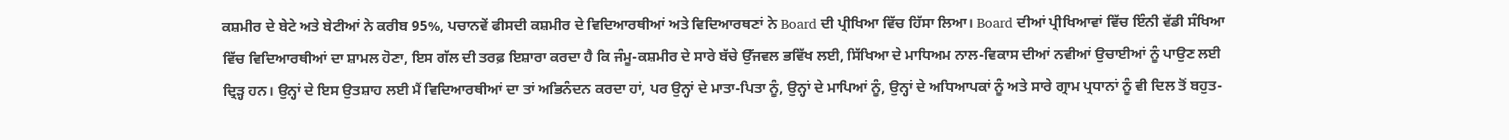ਕਸ਼ਮੀਰ ਦੇ ਬੇਟੇ ਅਤੇ ਬੇਟੀਆਂ ਨੇ ਕਰੀਬ 95%, ਪਚਾਨਵੇਂ ਫੀਸਦੀ ਕਸ਼ਮੀਰ ਦੇ ਵਿਦਿਆਰਥੀਆਂ ਅਤੇ ਵਿਦਿਆਰਥਣਾਂ ਨੇ Board ਦੀ ਪ੍ਰੀਖਿਆ ਵਿੱਚ ਹਿੱਸਾ ਲਿਆ। Board ਦੀਆਂ ਪ੍ਰੀਖਿਆਵਾਂ ਵਿੱਚ ਇੰਨੀ ਵੱਡੀ ਸੰਖਿਆ ਵਿੱਚ ਵਿਦਿਆਰਥੀਆਂ ਦਾ ਸ਼ਾਮਲ ਹੋਣਾ, ਇਸ ਗੱਲ ਦੀ ਤਰਫ਼ ਇਸ਼ਾਰਾ ਕਰਦਾ ਹੈ ਕਿ ਜੰਮੂ-ਕਸ਼ਮੀਰ ਦੇ ਸਾਰੇ ਬੱਚੇ ਉੱਜਵਲ ਭਵਿੱਖ ਲਈ, ਸਿੱਖਿਆ ਦੇ ਮਾਧਿਅਮ ਨਾਲ-ਵਿਕਾਸ ਦੀਆਂ ਨਵੀਆਂ ਉਚਾਈਆਂ ਨੂੰ ਪਾਉਣ ਲਈ ਦ੍ਰਿੜ੍ਹ ਹਨ। ਉਨ੍ਹਾਂ ਦੇ ਇਸ ਉਤਸ਼ਾਹ ਲਈ ਮੈਂ ਵਿਦਿਆਰਥੀਆਂ ਦਾ ਤਾਂ ਅਭਿਨੰਦਨ ਕਰਦਾ ਹਾਂ, ਪਰ ਉਨ੍ਹਾਂ ਦੇ ਮਾਤਾ-ਪਿਤਾ ਨੂੰ, ਉਨ੍ਹਾਂ ਦੇ ਮਾਪਿਆਂ ਨੂੰ, ਉਨ੍ਹਾਂ ਦੇ ਅਧਿਆਪਕਾਂ ਨੂੰ ਅਤੇ ਸਾਰੇ ਗ੍ਰਾਮ ਪ੍ਰਧਾਨਾਂ ਨੂੰ ਵੀ ਦਿਲ ਤੋਂ ਬਹੁਤ-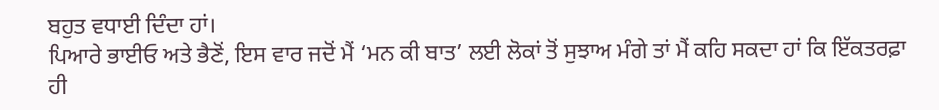ਬਹੁਤ ਵਧਾਈ ਦਿੰਦਾ ਹਾਂ।
ਪਿਆਰੇ ਭਾਈਓ ਅਤੇ ਭੈਣੋਂ, ਇਸ ਵਾਰ ਜਦੋਂ ਮੈਂ ‘ਮਨ ਕੀ ਬਾਤ’ ਲਈ ਲੋਕਾਂ ਤੋਂ ਸੁਝਾਅ ਮੰਗੇ ਤਾਂ ਮੈਂ ਕਹਿ ਸਕਦਾ ਹਾਂ ਕਿ ਇੱਕਤਰਫ਼ਾ ਹੀ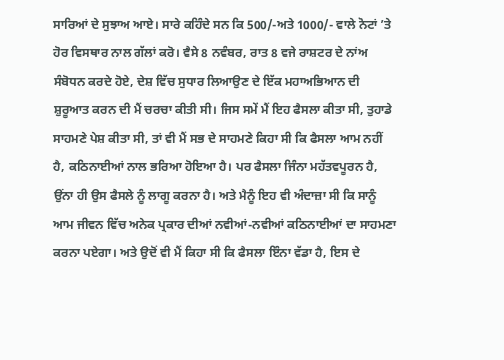ਸਾਰਿਆਂ ਦੇ ਸੁਝਾਅ ਆਏ। ਸਾਰੇ ਕਹਿੰਦੇ ਸਨ ਕਿ 500/-ਅਤੇ 1000/- ਵਾਲੇ ਨੋਟਾਂ ’ਤੇ ਹੋਰ ਵਿਸਥਾਰ ਨਾਲ ਗੱਲਾਂ ਕਰੋ। ਵੈਸੇ 8 ਨਵੰਬਰ, ਰਾਤ 8 ਵਜੇ ਰਾਸ਼ਟਰ ਦੇ ਨਾਂਅ ਸੰਬੋਧਨ ਕਰਦੇ ਹੋਏ, ਦੇਸ਼ ਵਿੱਚ ਸੁਧਾਰ ਲਿਆਉਣ ਦੇ ਇੱਕ ਮਹਾਅਭਿਆਨ ਦੀ ਸ਼ੁਰੂਆਤ ਕਰਨ ਦੀ ਮੈਂ ਚਰਚਾ ਕੀਤੀ ਸੀ। ਜਿਸ ਸਮੇਂ ਮੈਂ ਇਹ ਫੈਸਲਾ ਕੀਤਾ ਸੀ, ਤੁਹਾਡੇ ਸਾਹਮਣੇ ਪੇਸ਼ ਕੀਤਾ ਸੀ, ਤਾਂ ਵੀ ਮੈਂ ਸਭ ਦੇ ਸਾਹਮਣੇ ਕਿਹਾ ਸੀ ਕਿ ਫੈਸਲਾ ਆਮ ਨਹੀਂ ਹੈ, ਕਠਿਨਾਈਆਂ ਨਾਲ ਭਰਿਆ ਹੋਇਆ ਹੈ। ਪਰ ਫੈਸਲਾ ਜਿੰਨਾ ਮਹੱਤਵਪੂਰਨ ਹੈ, ਉਂਨਾ ਹੀ ਉਸ ਫੈਸਲੇ ਨੂੰ ਲਾਗੂ ਕਰਨਾ ਹੈ। ਅਤੇ ਮੈਨੂੰ ਇਹ ਵੀ ਅੰਦਾਜ਼ਾ ਸੀ ਕਿ ਸਾਨੂੰ ਆਮ ਜੀਵਨ ਵਿੱਚ ਅਨੇਕ ਪ੍ਰਕਾਰ ਦੀਆਂ ਨਵੀਆਂ-ਨਵੀਆਂ ਕਠਿਨਾਈਆਂ ਦਾ ਸਾਹਮਣਾ ਕਰਨਾ ਪਏਗਾ। ਅਤੇ ਉਦੋਂ ਵੀ ਮੈਂ ਕਿਹਾ ਸੀ ਕਿ ਫੈਸਲਾ ਇੰਨਾ ਵੱਡਾ ਹੈ, ਇਸ ਦੇ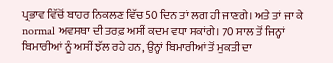ਪ੍ਰਭਾਵ ਵਿੱਚੋਂ ਬਾਹਰ ਨਿਕਲਣ ਵਿੱਚ 50 ਦਿਨ ਤਾਂ ਲਗ ਹੀ ਜਾਣਗੇ। ਅਤੇ ਤਾਂ ਜਾ ਕੇ normal ਅਵਸਥਾ ਦੀ ਤਰਫ਼ ਅਸੀਂ ਕਦਮ ਵਧਾ ਸਕਾਂਗੇ। 70 ਸਾਲ ਤੋਂ ਜਿਨ੍ਹਾਂ ਬਿਮਾਰੀਆਂ ਨੂੰ ਅਸੀਂ ਝੱਲ ਰਹੇ ਹਨ, ਉਨ੍ਹਾਂ ਬਿਮਾਰੀਆਂ ਤੋਂ ਮੁਕਤੀ ਦਾ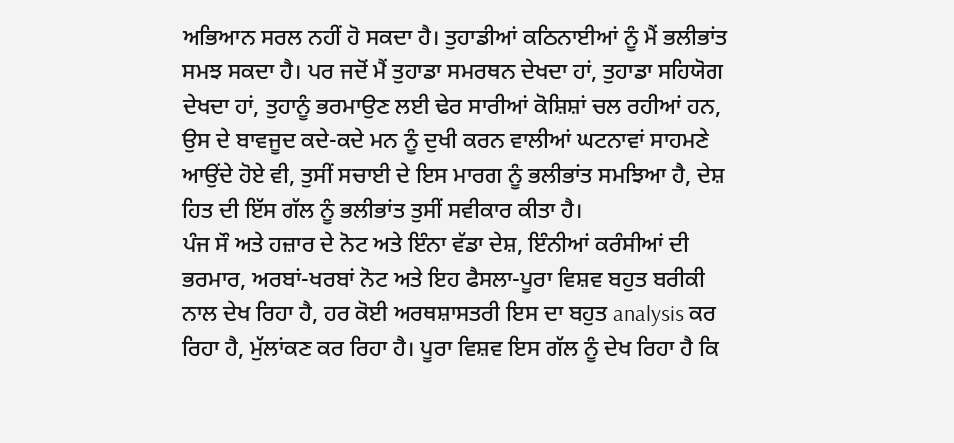ਅਭਿਆਨ ਸਰਲ ਨਹੀਂ ਹੋ ਸਕਦਾ ਹੈ। ਤੁਹਾਡੀਆਂ ਕਠਿਨਾਈਆਂ ਨੂੰ ਮੈਂ ਭਲੀਭਾਂਤ ਸਮਝ ਸਕਦਾ ਹੈ। ਪਰ ਜਦੋਂ ਮੈਂ ਤੁਹਾਡਾ ਸਮਰਥਨ ਦੇਖਦਾ ਹਾਂ, ਤੁਹਾਡਾ ਸਹਿਯੋਗ ਦੇਖਦਾ ਹਾਂ, ਤੁਹਾਨੂੰ ਭਰਮਾਉਣ ਲਈ ਢੇਰ ਸਾਰੀਆਂ ਕੋਸ਼ਿਸ਼ਾਂ ਚਲ ਰਹੀਆਂ ਹਨ, ਉਸ ਦੇ ਬਾਵਜੂਦ ਕਦੇ-ਕਦੇ ਮਨ ਨੂੰ ਦੁਖੀ ਕਰਨ ਵਾਲੀਆਂ ਘਟਨਾਵਾਂ ਸਾਹਮਣੇ ਆਉਂਦੇ ਹੋਏ ਵੀ, ਤੁਸੀਂ ਸਚਾਈ ਦੇ ਇਸ ਮਾਰਗ ਨੂੰ ਭਲੀਭਾਂਤ ਸਮਝਿਆ ਹੈ, ਦੇਸ਼ ਹਿਤ ਦੀ ਇੱਸ ਗੱਲ ਨੂੰ ਭਲੀਭਾਂਤ ਤੁਸੀਂ ਸਵੀਕਾਰ ਕੀਤਾ ਹੈ।
ਪੰਜ ਸੌ ਅਤੇ ਹਜ਼ਾਰ ਦੇ ਨੋਟ ਅਤੇ ਇੰਨਾ ਵੱਡਾ ਦੇਸ਼, ਇੰਨੀਆਂ ਕਰੰਸੀਆਂ ਦੀ ਭਰਮਾਰ, ਅਰਬਾਂ-ਖਰਬਾਂ ਨੋਟ ਅਤੇ ਇਹ ਫੈਸਲਾ-ਪੂਰਾ ਵਿਸ਼ਵ ਬਹੁਤ ਬਰੀਕੀ ਨਾਲ ਦੇਖ ਰਿਹਾ ਹੈ, ਹਰ ਕੋਈ ਅਰਥਸ਼ਾਸਤਰੀ ਇਸ ਦਾ ਬਹੁਤ analysis ਕਰ ਰਿਹਾ ਹੈ, ਮੁੱਲਾਂਕਣ ਕਰ ਰਿਹਾ ਹੈ। ਪੂਰਾ ਵਿਸ਼ਵ ਇਸ ਗੱਲ ਨੂੰ ਦੇਖ ਰਿਹਾ ਹੈ ਕਿ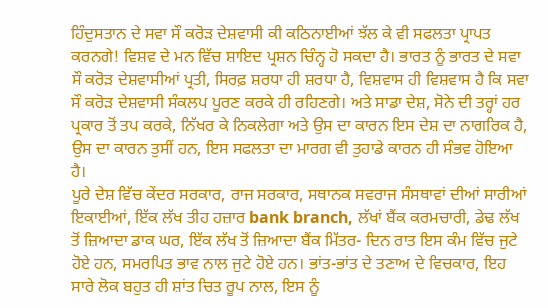ਹਿੰਦੁਸਤਾਨ ਦੇ ਸਵਾ ਸੌ ਕਰੋੜ ਦੇਸ਼ਵਾਸੀ ਕੀ ਕਠਿਨਾਈਆਂ ਝੱਲ ਕੇ ਵੀ ਸਫਲਤਾ ਪ੍ਰਾਪਤ ਕਰਨਗੇ! ਵਿਸ਼ਵ ਦੇ ਮਨ ਵਿੱਚ ਸ਼ਾਇਦ ਪ੍ਰਸ਼ਨ ਚਿੰਨ੍ਹ ਹੋ ਸਕਦਾ ਹੈ। ਭਾਰਤ ਨੂੰ ਭਾਰਤ ਦੇ ਸਵਾ ਸੌ ਕਰੋੜ ਦੇਸ਼ਵਾਸੀਆਂ ਪ੍ਰਤੀ, ਸਿਰਫ਼ ਸ਼ਰਧਾ ਹੀ ਸ਼ਰਧਾ ਹੈ, ਵਿਸ਼ਵਾਸ ਹੀ ਵਿਸ਼ਵਾਸ ਹੈ ਕਿ ਸਵਾ ਸੌ ਕਰੋੜ ਦੇਸ਼ਵਾਸੀ ਸੰਕਲਪ ਪੂਰਣ ਕਰਕੇ ਹੀ ਰਹਿਣਗੇ। ਅਤੇ ਸਾਡਾ ਦੇਸ਼, ਸੋਨੇ ਦੀ ਤਰ੍ਹਾਂ ਹਰ ਪ੍ਰਕਾਰ ਤੋਂ ਤਪ ਕਰਕੇ, ਨਿੱਖਰ ਕੇ ਨਿਕਲੇਗਾ ਅਤੇ ਉਸ ਦਾ ਕਾਰਨ ਇਸ ਦੇਸ਼ ਦਾ ਨਾਗਰਿਕ ਹੈ, ਉਸ ਦਾ ਕਾਰਨ ਤੁਸੀਂ ਹਨ, ਇਸ ਸਫਲਤਾ ਦਾ ਮਾਰਗ ਵੀ ਤੁਹਾਡੇ ਕਾਰਨ ਹੀ ਸੰਭਵ ਹੋਇਆ ਹੈ।
ਪੂਰੇ ਦੇਸ਼ ਵਿੱਚ ਕੇਂਦਰ ਸਰਕਾਰ, ਰਾਜ ਸਰਕਾਰ, ਸਥਾਨਕ ਸਵਰਾਜ ਸੰਸਥਾਵਾਂ ਦੀਆਂ ਸਾਰੀਆਂ ਇਕਾਈਆਂ, ਇੱਕ ਲੱਖ ਤੀਹ ਹਜ਼ਾਰ bank branch, ਲੱਖਾਂ ਬੈਂਕ ਕਰਮਚਾਰੀ, ਡੇਢ ਲੱਖ ਤੋਂ ਜ਼ਿਆਦਾ ਡਾਕ ਘਰ, ਇੱਕ ਲੱਖ ਤੋਂ ਜ਼ਿਆਦਾ ਬੈਂਕ ਮਿੱਤਰ- ਦਿਨ ਰਾਤ ਇਸ ਕੰਮ ਵਿੱਚ ਜੁਟੇ ਹੋਏ ਹਨ, ਸਮਰਪਿਤ ਭਾਵ ਨਾਲ ਜੁਟੇ ਹੋਏ ਹਨ। ਭਾਂਤ-ਭਾਂਤ ਦੇ ਤਣਾਅ ਦੇ ਵਿਚਕਾਰ, ਇਹ ਸਾਰੇ ਲੋਕ ਬਹੁਤ ਹੀ ਸ਼ਾਂਤ ਚਿਤ ਰੂਪ ਨਾਲ, ਇਸ ਨੂੰ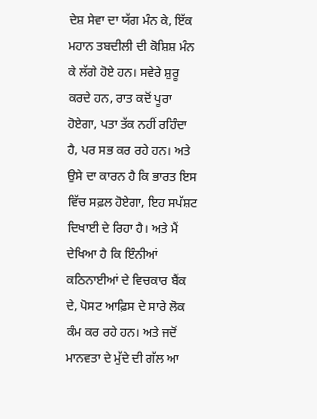ਦੇਸ਼ ਸੇਵਾ ਦਾ ਯੱਗ ਮੰਨ ਕੇ, ਇੱਕ ਮਹਾਨ ਤਬਦੀਲੀ ਦੀ ਕੋਸ਼ਿਸ਼ ਮੰਨ ਕੇ ਲੱਗੇ ਹੋਏ ਹਨ। ਸਵੇਰੇ ਸ਼ੁਰੂ ਕਰਦੇ ਹਨ, ਰਾਤ ਕਦੋਂ ਪੂਰਾ ਹੋਏਗਾ, ਪਤਾ ਤੱਕ ਨਹੀਂ ਰਹਿੰਦਾ ਹੈ, ਪਰ ਸਭ ਕਰ ਰਹੇ ਹਨ। ਅਤੇ ਉਸੇ ਦਾ ਕਾਰਨ ਹੈ ਕਿ ਭਾਰਤ ਇਸ ਵਿੱਚ ਸਫ਼ਲ ਹੋਏਗਾ, ਇਹ ਸਪੱਸ਼ਟ ਦਿਖਾਈ ਦੇ ਰਿਹਾ ਹੈ। ਅਤੇ ਮੈਂ ਦੇਖਿਆ ਹੈ ਕਿ ਇੰਨੀਆਂ ਕਠਿਨਾਈਆਂ ਦੇ ਵਿਚਕਾਰ ਬੈਂਕ ਦੇ, ਪੋਸਟ ਆਫ਼ਿਸ ਦੇ ਸਾਰੇ ਲੋਕ ਕੰਮ ਕਰ ਰਹੇ ਹਨ। ਅਤੇ ਜਦੋਂ ਮਾਨਵਤਾ ਦੇ ਮੁੱਦੇ ਦੀ ਗੱਲ ਆ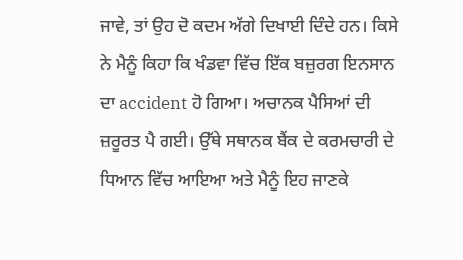ਜਾਵੇ, ਤਾਂ ਉਹ ਦੋ ਕਦਮ ਅੱਗੇ ਦਿਖਾਈ ਦਿੰਦੇ ਹਨ। ਕਿਸੇ ਨੇ ਮੈਨੂੰ ਕਿਹਾ ਕਿ ਖੰਡਵਾ ਵਿੱਚ ਇੱਕ ਬਜ਼ੁਰਗ ਇਨਸਾਨ ਦਾ accident ਹੋ ਗਿਆ। ਅਚਾਨਕ ਪੈਸਿਆਂ ਦੀ ਜ਼ਰੂਰਤ ਪੈ ਗਈ। ਉੱਥੇ ਸਥਾਨਕ ਬੈਂਕ ਦੇ ਕਰਮਚਾਰੀ ਦੇ ਧਿਆਨ ਵਿੱਚ ਆਇਆ ਅਤੇ ਮੈਨੂੰ ਇਹ ਜਾਣਕੇ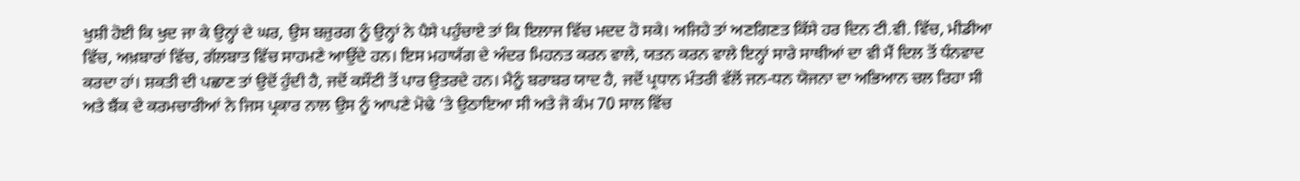ਖੁਸ਼ੀ ਹੋਈ ਕਿ ਖੁਦ ਜਾ ਕੇ ਉਨ੍ਹਾਂ ਦੇ ਘਰ, ਉਸ ਬਜ਼ੁਰਗ ਨੂੰ ਉਨ੍ਹਾਂ ਨੇ ਪੈਸੇ ਪਹੁੰਚਾਏ ਤਾਂ ਕਿ ਇਲਾਜ ਵਿੱਚ ਮਦਦ ਹੋ ਸਕੇ। ਅਜਿਹੇ ਤਾਂ ਅਣਗਿਣਤ ਕਿੱਸੇ ਹਰ ਦਿਨ ਟੀ.ਵੀ. ਵਿੱਚ, ਮੀਡੀਆ ਵਿੱਚ, ਅਖ਼ਬਾਰਾਂ ਵਿੱਚ, ਗੱਲਬਾਤ ਵਿੱਚ ਸਾਹਮਣੇ ਆਉਂਦੇ ਹਨ। ਇਸ ਮਹਾਯੱਗ ਦੇ ਅੰਦਰ ਮਿਹਨਤ ਕਰਨ ਵਾਲੇ, ਯਤਨ ਕਰਨ ਵਾਲੇ ਇਨ੍ਹਾਂ ਸਾਰੇ ਸਾਥੀਆਂ ਦਾ ਵੀ ਮੈਂ ਦਿਲ ਤੋਂ ਧੰਨਵਾਦ ਕਰਦਾ ਹਾਂ। ਸ਼ਕਤੀ ਦੀ ਪਛਾਣ ਤਾਂ ਉਦੋਂ ਹੁੰਦੀ ਹੈ, ਜਦੋਂ ਕਸੌਟੀ ਤੋਂ ਪਾਰ ਉਤਰਦੇ ਹਨ। ਮੈਨੂੰ ਬਰਾਬਰ ਯਾਦ ਹੈ, ਜਦੋਂ ਪ੍ਰਧਾਨ ਮੰਤਰੀ ਵੱਲੋਂ ਜਨ-ਧਨ ਯੋਜਨਾ ਦਾ ਅਭਿਆਨ ਚਲ ਰਿਹਾ ਸੀ ਅਤੇ ਬੈਂਕ ਦੇ ਕਰਮਚਾਰੀਆਂ ਨੇ ਜਿਸ ਪ੍ਰਕਾਰ ਨਾਲ ਉਸ ਨੂੰ ਆਪਣੇ ਮੋਢੇ ’ਤੇ ਉਠਾਇਆ ਸੀ ਅਤੇ ਜੋ ਕੰਮ 70 ਸਾਲ ਵਿੱਚ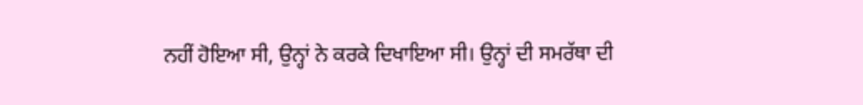ਨਹੀਂ ਹੋਇਆ ਸੀ, ਉਨ੍ਹਾਂ ਨੇ ਕਰਕੇ ਦਿਖਾਇਆ ਸੀ। ਉਨ੍ਹਾਂ ਦੀ ਸਮਰੱਥਾ ਦੀ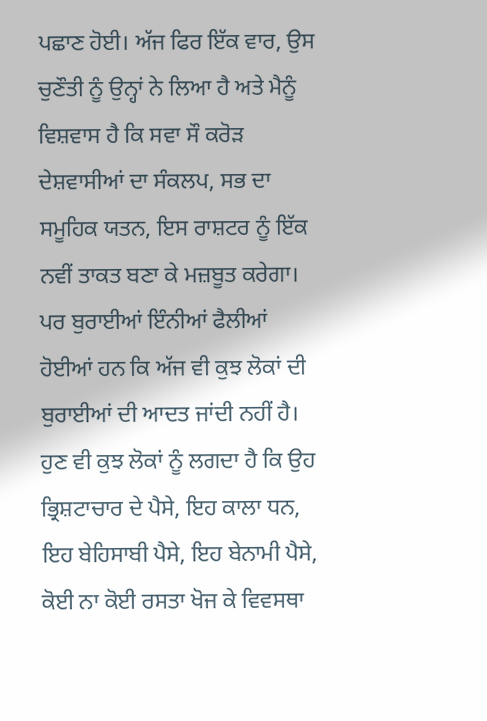ਪਛਾਣ ਹੋਈ। ਅੱਜ ਫਿਰ ਇੱਕ ਵਾਰ, ਉਸ ਚੁਣੌਤੀ ਨੂੰ ਉਨ੍ਹਾਂ ਨੇ ਲਿਆ ਹੈ ਅਤੇ ਮੈਨੂੰ ਵਿਸ਼ਵਾਸ ਹੈ ਕਿ ਸਵਾ ਸੌ ਕਰੋੜ ਦੇਸ਼ਵਾਸੀਆਂ ਦਾ ਸੰਕਲਪ, ਸਭ ਦਾ ਸਮੂਹਿਕ ਯਤਨ, ਇਸ ਰਾਸ਼ਟਰ ਨੂੰ ਇੱਕ ਨਵੀਂ ਤਾਕਤ ਬਣਾ ਕੇ ਮਜ਼ਬੂਤ ਕਰੇਗਾ।
ਪਰ ਬੁਰਾਈਆਂ ਇੰਨੀਆਂ ਫੈਲੀਆਂ ਹੋਈਆਂ ਹਨ ਕਿ ਅੱਜ ਵੀ ਕੁਝ ਲੋਕਾਂ ਦੀ ਬੁਰਾਈਆਂ ਦੀ ਆਦਤ ਜਾਂਦੀ ਨਹੀਂ ਹੈ। ਹੁਣ ਵੀ ਕੁਝ ਲੋਕਾਂ ਨੂੰ ਲਗਦਾ ਹੈ ਕਿ ਉਹ ਭ੍ਰਿਸ਼ਟਾਚਾਰ ਦੇ ਪੈਸੇ, ਇਹ ਕਾਲਾ ਧਨ, ਇਹ ਬੇਹਿਸਾਬੀ ਪੈਸੇ, ਇਹ ਬੇਨਾਮੀ ਪੈਸੇ, ਕੋਈ ਨਾ ਕੋਈ ਰਸਤਾ ਖੋਜ ਕੇ ਵਿਵਸਥਾ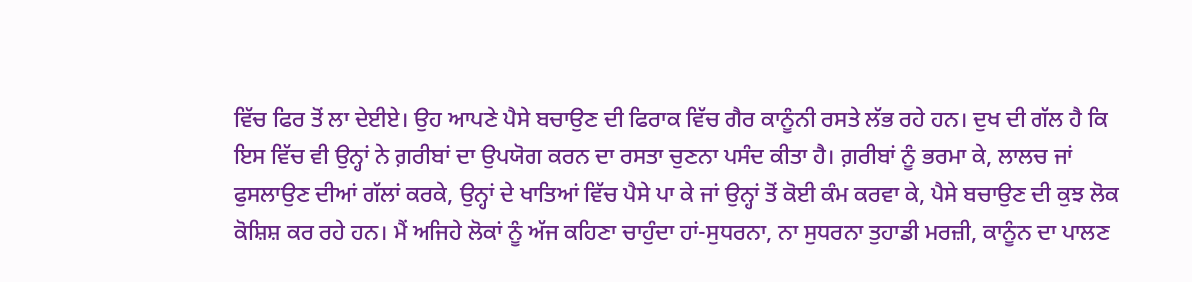ਵਿੱਚ ਫਿਰ ਤੋਂ ਲਾ ਦੇਈਏ। ਉਹ ਆਪਣੇ ਪੈਸੇ ਬਚਾਉਣ ਦੀ ਫਿਰਾਕ ਵਿੱਚ ਗੈਰ ਕਾਨੂੰਨੀ ਰਸਤੇ ਲੱਭ ਰਹੇ ਹਨ। ਦੁਖ ਦੀ ਗੱਲ ਹੈ ਕਿ ਇਸ ਵਿੱਚ ਵੀ ਉਨ੍ਹਾਂ ਨੇ ਗ਼ਰੀਬਾਂ ਦਾ ਉਪਯੋਗ ਕਰਨ ਦਾ ਰਸਤਾ ਚੁਣਨਾ ਪਸੰਦ ਕੀਤਾ ਹੈ। ਗ਼ਰੀਬਾਂ ਨੂੰ ਭਰਮਾ ਕੇ, ਲਾਲਚ ਜਾਂ ਫੁਸਲਾਉਣ ਦੀਆਂ ਗੱਲਾਂ ਕਰਕੇ, ਉਨ੍ਹਾਂ ਦੇ ਖਾਤਿਆਂ ਵਿੱਚ ਪੈਸੇ ਪਾ ਕੇ ਜਾਂ ਉਨ੍ਹਾਂ ਤੋਂ ਕੋਈ ਕੰਮ ਕਰਵਾ ਕੇ, ਪੈਸੇ ਬਚਾਉਣ ਦੀ ਕੁਝ ਲੋਕ ਕੋਸ਼ਿਸ਼ ਕਰ ਰਹੇ ਹਨ। ਮੈਂ ਅਜਿਹੇ ਲੋਕਾਂ ਨੂੰ ਅੱਜ ਕਹਿਣਾ ਚਾਹੁੰਦਾ ਹਾਂ-ਸੁਧਰਨਾ, ਨਾ ਸੁਧਰਨਾ ਤੁਹਾਡੀ ਮਰਜ਼ੀ, ਕਾਨੂੰਨ ਦਾ ਪਾਲਣ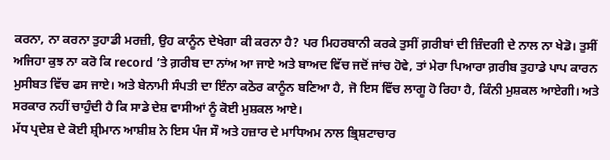ਕਰਨਾ, ਨਾ ਕਰਨਾ ਤੁਹਾਡੀ ਮਰਜ਼ੀ, ਉਹ ਕਾਨੂੰਨ ਦੇਖੇਗਾ ਕੀ ਕਰਨਾ ਹੈ? ਪਰ ਮਿਹਰਬਾਨੀ ਕਰਕੇ ਤੁਸੀਂ ਗ਼ਰੀਬਾਂ ਦੀ ਜ਼ਿੰਦਗੀ ਦੇ ਨਾਲ ਨਾ ਖੇਡੋ। ਤੁਸੀਂ ਅਜਿਹਾ ਕੁਝ ਨਾ ਕਰੋ ਕਿ record ’ਤੇ ਗ਼ਰੀਬ ਦਾ ਨਾਂਅ ਆ ਜਾਏ ਅਤੇ ਬਾਅਦ ਵਿੱਚ ਜਦੋਂ ਜਾਂਚ ਹੋਵੇ, ਤਾਂ ਮੇਰਾ ਪਿਆਰਾ ਗ਼ਰੀਬ ਤੁਹਾਡੇ ਪਾਪ ਕਾਰਨ ਮੁਸੀਬਤ ਵਿੱਚ ਫਸ ਜਾਏ। ਅਤੇ ਬੇਨਾਮੀ ਸੰਪਤੀ ਦਾ ਇੰਨਾ ਕਠੋਰ ਕਾਨੂੰਨ ਬਣਿਆ ਹੈ, ਜੋ ਇਸ ਵਿੱਚ ਲਾਗੂ ਹੋ ਰਿਹਾ ਹੈ, ਕਿੰਨੀ ਮੁਸ਼ਕਲ ਆਏਗੀ। ਅਤੇ ਸਰਕਾਰ ਨਹੀਂ ਚਾਹੁੰਦੀ ਹੈ ਕਿ ਸਾਡੇ ਦੇਸ਼ ਵਾਸੀਆਂ ਨੂੰ ਕੋਈ ਮੁਸ਼ਕਲ ਆਏ।
ਮੱਧ ਪ੍ਰਦੇਸ਼ ਦੇ ਕੋਈ ਸ਼੍ਰੀਮਾਨ ਆਸ਼ੀਸ਼ ਨੇ ਇਸ ਪੰਜ ਸੌ ਅਤੇ ਹਜ਼ਾਰ ਦੇ ਮਾਧਿਅਮ ਨਾਲ ਭ੍ਰਿਸ਼ਟਾਚਾਰ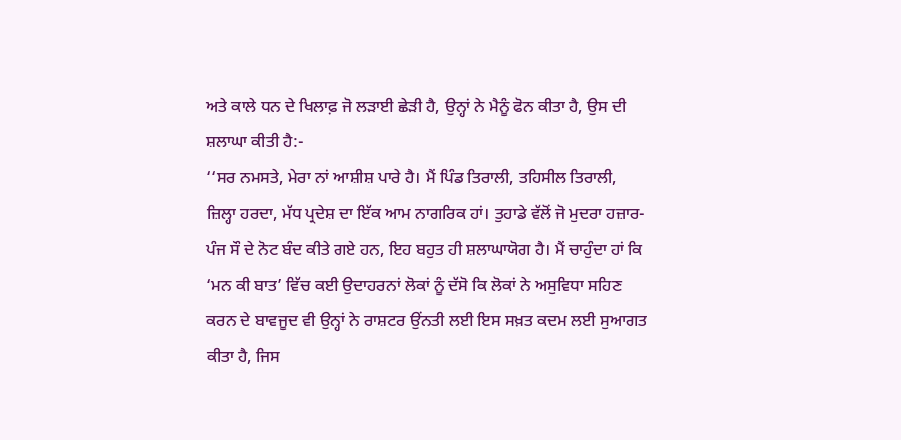ਅਤੇ ਕਾਲੇ ਧਨ ਦੇ ਖਿਲਾਫ਼ ਜੋ ਲੜਾਈ ਛੇਡ਼ੀ ਹੈ, ਉਨ੍ਹਾਂ ਨੇ ਮੈਨੂੰ ਫੋਨ ਕੀਤਾ ਹੈ, ਉਸ ਦੀ ਸ਼ਲਾਘਾ ਕੀਤੀ ਹੈ:-
‘‘ਸਰ ਨਮਸਤੇ, ਮੇਰਾ ਨਾਂ ਆਸ਼ੀਸ਼ ਪਾਰੇ ਹੈ। ਮੈਂ ਪਿੰਡ ਤਿਰਾਲੀ, ਤਹਿਸੀਲ ਤਿਰਾਲੀ, ਜ਼ਿਲ੍ਹਾ ਹਰਦਾ, ਮੱਧ ਪ੍ਰਦੇਸ਼ ਦਾ ਇੱਕ ਆਮ ਨਾਗਰਿਕ ਹਾਂ। ਤੁਹਾਡੇ ਵੱਲੋਂ ਜੋ ਮੁਦਰਾ ਹਜ਼ਾਰ-ਪੰਜ ਸੌ ਦੇ ਨੋਟ ਬੰਦ ਕੀਤੇ ਗਏ ਹਨ, ਇਹ ਬਹੁਤ ਹੀ ਸ਼ਲਾਘਾਯੋਗ ਹੈ। ਮੈਂ ਚਾਹੁੰਦਾ ਹਾਂ ਕਿ ‘ਮਨ ਕੀ ਬਾਤ’ ਵਿੱਚ ਕਈ ਉਦਾਹਰਨਾਂ ਲੋਕਾਂ ਨੂੰ ਦੱਸੋ ਕਿ ਲੋਕਾਂ ਨੇ ਅਸੁਵਿਧਾ ਸਹਿਣ ਕਰਨ ਦੇ ਬਾਵਜੂਦ ਵੀ ਉਨ੍ਹਾਂ ਨੇ ਰਾਸ਼ਟਰ ਉਂਨਤੀ ਲਈ ਇਸ ਸਖ਼ਤ ਕਦਮ ਲਈ ਸੁਆਗਤ ਕੀਤਾ ਹੈ, ਜਿਸ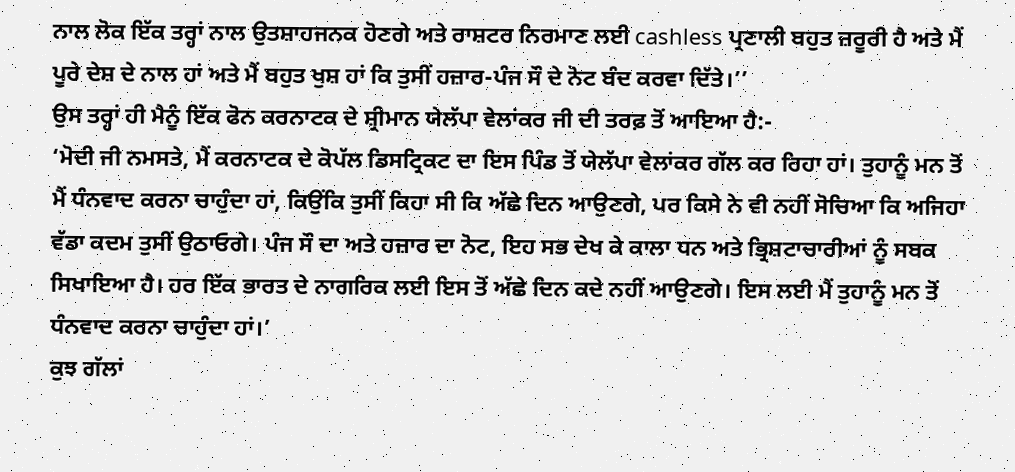ਨਾਲ ਲੋਕ ਇੱਕ ਤਰ੍ਹਾਂ ਨਾਲ ਉਤਸ਼ਾਹਜਨਕ ਹੋਣਗੇ ਅਤੇ ਰਾਸ਼ਟਰ ਨਿਰਮਾਣ ਲਈ cashless ਪ੍ਰਣਾਲੀ ਬਹੁਤ ਜ਼ਰੂਰੀ ਹੈ ਅਤੇ ਮੈਂ ਪੂਰੇ ਦੇਸ਼ ਦੇ ਨਾਲ ਹਾਂ ਅਤੇ ਮੈਂ ਬਹੁਤ ਖੁਸ਼ ਹਾਂ ਕਿ ਤੁਸੀਂ ਹਜ਼ਾਰ-ਪੰਜ ਸੌ ਦੇ ਨੋਟ ਬੰਦ ਕਰਵਾ ਦਿੱਤੇ।’’
ਉਸ ਤਰ੍ਹਾਂ ਹੀ ਮੈਨੂੰ ਇੱਕ ਫੋਨ ਕਰਨਾਟਕ ਦੇ ਸ਼੍ਰੀਮਾਨ ਯੇਲੱਪਾ ਵੇਲਾਂਕਰ ਜੀ ਦੀ ਤਰਫ਼ ਤੋਂ ਆਇਆ ਹੈ:-
‘ਮੋਦੀ ਜੀ ਨਮਸਤੇ, ਮੈਂ ਕਰਨਾਟਕ ਦੇ ਕੋਪੱਲ ਡਿਸਟ੍ਰਿਕਟ ਦਾ ਇਸ ਪਿੰਡ ਤੋਂ ਯੇਲੱਪਾ ਵੇਲਾਂਕਰ ਗੱਲ ਕਰ ਰਿਹਾ ਹਾਂ। ਤੁਹਾਨੂੰ ਮਨ ਤੋਂ ਮੈਂ ਧੰਨਵਾਦ ਕਰਨਾ ਚਾਹੁੰਦਾ ਹਾਂ, ਕਿਉਂਕਿ ਤੁਸੀਂ ਕਿਹਾ ਸੀ ਕਿ ਅੱਛੇ ਦਿਨ ਆਉਣਗੇ, ਪਰ ਕਿਸੇ ਨੇ ਵੀ ਨਹੀਂ ਸੋਚਿਆ ਕਿ ਅਜਿਹਾ ਵੱਡਾ ਕਦਮ ਤੁਸੀਂ ਉਠਾਓਗੇ। ਪੰਜ ਸੌ ਦਾ ਅਤੇ ਹਜ਼ਾਰ ਦਾ ਨੋਟ, ਇਹ ਸਭ ਦੇਖ ਕੇ ਕਾਲਾ ਧਨ ਅਤੇ ਭ੍ਰਿਸ਼ਟਾਚਾਰੀਆਂ ਨੂੰ ਸਬਕ ਸਿਖਾਇਆ ਹੈ। ਹਰ ਇੱਕ ਭਾਰਤ ਦੇ ਨਾਗਰਿਕ ਲਈ ਇਸ ਤੋਂ ਅੱਛੇ ਦਿਨ ਕਦੇ ਨਹੀਂ ਆਉਣਗੇ। ਇਸ ਲਈ ਮੈਂ ਤੁਹਾਨੂੰ ਮਨ ਤੋਂ ਧੰਨਵਾਦ ਕਰਨਾ ਚਾਹੁੰਦਾ ਹਾਂ।’
ਕੁਝ ਗੱਲਾਂ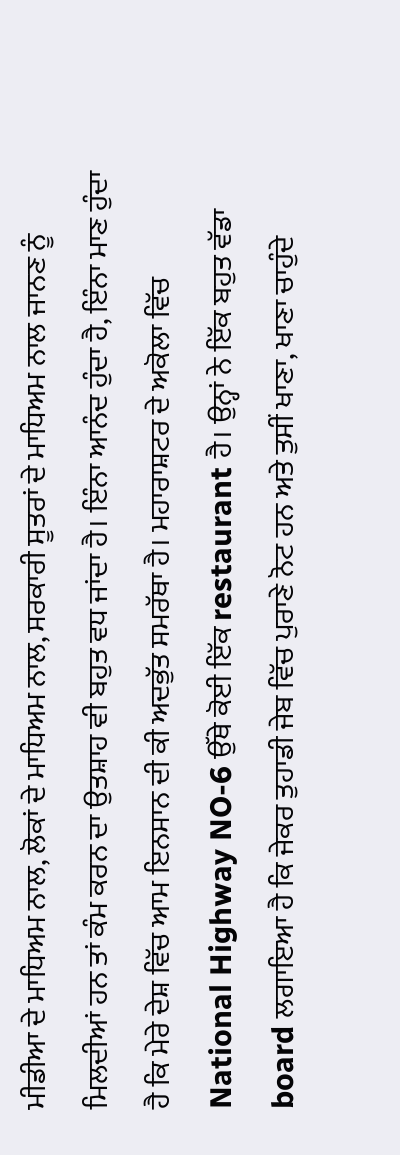ਮੀਡੀਆ ਦੇ ਮਾਧਿਅਮ ਨਾਲ, ਲੋਕਾਂ ਦੇ ਮਾਧਿਅਮ ਨਾਲ, ਸਰਕਾਰੀ ਸੂਤਰਾਂ ਦੇ ਮਾਧਿਅਮ ਨਾਲ ਜਾਨਣ ਨੂੰ ਮਿਲਦੀਆਂ ਹਨ ਤਾਂ ਕੰਮ ਕਰਨ ਦਾ ਉਤਸ਼ਾਹ ਵੀ ਬਹੁਤ ਵਧ ਜਾਂਦਾ ਹੈ। ਇੰਨਾ ਆਨੰਦ ਹੁੰਦਾ ਹੈ, ਇੰਨਾ ਮਾਣ ਹੁੰਦਾ ਹੈ ਕਿ ਮੇਰੇ ਦੇਸ਼ ਵਿੱਚ ਆਮ ਇਨਸਾਨ ਦੀ ਕੀ ਅਦਭੁੱਤ ਸਮਰੱਥਾ ਹੈ। ਮਹਾਰਾਸ਼ਟਰ ਦੇ ਅਕੋਲਾ ਵਿੱਚ National Highway NO-6 ਉੱਥੇ ਕੋਈ ਇੱਕ restaurant ਹੈ। ਉਨ੍ਹਾਂ ਨੇ ਇੱਕ ਬਹੁਤ ਵੱਡਾ board ਲਗਾਇਆ ਹੈ ਕਿ ਜੇਕਰ ਤੁਹਾਡੀ ਜੇਬ ਵਿੱਚ ਪੁਰਾਣੇ ਨੋਟ ਹਨ ਅਤੇ ਤੁਸੀਂ ਖਾਣਾ, ਖਾਣਾ ਚਾਹੁੰਦੇ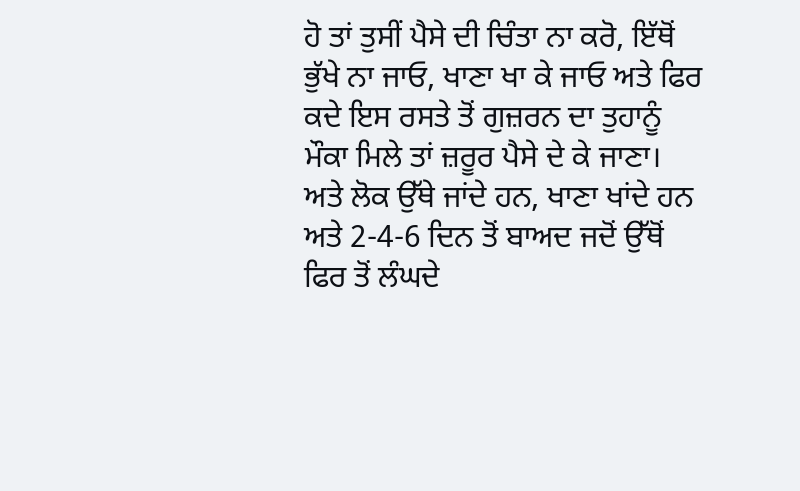ਹੋ ਤਾਂ ਤੁਸੀਂ ਪੈਸੇ ਦੀ ਚਿੰਤਾ ਨਾ ਕਰੋ, ਇੱਥੋਂ ਭੁੱਖੇ ਨਾ ਜਾਓ, ਖਾਣਾ ਖਾ ਕੇ ਜਾਓ ਅਤੇ ਫਿਰ ਕਦੇ ਇਸ ਰਸਤੇ ਤੋਂ ਗੁਜ਼ਰਨ ਦਾ ਤੁਹਾਨੂੰ ਮੌਕਾ ਮਿਲੇ ਤਾਂ ਜ਼ਰੂਰ ਪੈਸੇ ਦੇ ਕੇ ਜਾਣਾ। ਅਤੇ ਲੋਕ ਉੱਥੇ ਜਾਂਦੇ ਹਨ, ਖਾਣਾ ਖਾਂਦੇ ਹਨ ਅਤੇ 2-4-6 ਦਿਨ ਤੋਂ ਬਾਅਦ ਜਦੋਂ ਉੱਥੋਂ ਫਿਰ ਤੋਂ ਲੰਘਦੇ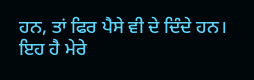ਹਨ, ਤਾਂ ਫਿਰ ਪੈਸੇ ਵੀ ਦੇ ਦਿੰਦੇ ਹਨ। ਇਹ ਹੈ ਮੇਰੇ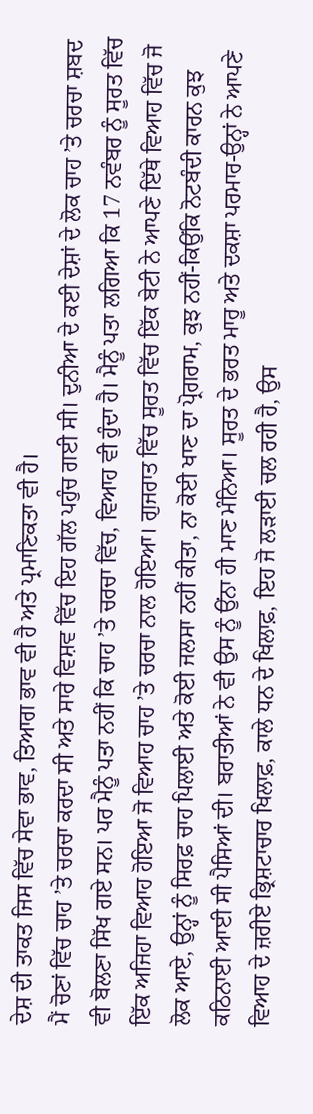ਦੇਸ਼ ਦੀ ਤਾਕਤ ਜਿਸ ਵਿੱਚ ਸੇਵਾ ਭਾਵ, ਤਿਆਗ ਭਾਵ ਵੀ ਹੈ ਅਤੇ ਪ੍ਰਮਾਣਿਕਤਾ ਵੀ ਹੈ।
ਮੈਂ ਚੋਣਾਂ ਵਿੱਚ ਚਾਹ ’ਤੇ ਚਰਚਾ ਕਰਦਾ ਸੀ ਅਤੇ ਸਾਰੇ ਵਿਸ਼ਵ ਵਿੱਚ ਇਹ ਗੱਲ ਪਹੁੰਚ ਗਈ ਸੀ। ਦੁਨੀਆ ਦੇ ਕਈ ਦੇਸ਼ਾਂ ਦੇ ਲੋਕ ਚਾਹ ’ਤੇ ਚਰਚਾ ਸ਼ਬਦ ਵੀ ਬੋਲਣਾ ਸਿੱਖ ਗਏ ਸਨ। ਪਰ ਮੈਨੂੰ ਪਤਾ ਨਹੀਂ ਕਿ ਚਾਹ ’ਤੇ ਚਰਚਾ ਵਿੱਚ, ਵਿਆਹ ਵੀ ਹੁੰਦਾ ਹੈ। ਮੈਨੂੰ ਪਤਾ ਲਗਿਆ ਕਿ 17 ਨਵੰਬਰ ਨੂੰ ਸੂਰਤ ਵਿੱਚ ਇੱਕ ਅਜਿਹਾ ਵਿਆਹ ਹੋਇਆ ਜੋ ਵਿਆਹ ਚਾਹ ’ਤੇ ਚਰਚਾ ਨਾਲ ਹੋਇਆ। ਗੁਜਰਾਤ ਵਿੱਚ ਸੂਰਤ ਵਿੱਚ ਇੱਕ ਬੇਟੀ ਨੇ ਆਪਣੇ ਇੱਥੇ ਵਿਆਹ ਵਿੱਚ ਜੋ ਲੋਕ ਆਏ, ਉਨ੍ਹਾਂ ਨੂੰ ਸਿਰਫ਼ ਚਾਹ ਪਿਲਾਈ ਅਤੇ ਕੋਈ ਜਲਸਾ ਨਹੀਂ ਕੀਤਾ, ਨਾ ਕੋਈ ਖਾਣ ਦਾ ਪ੍ਰੋਗਰਾਮ, ਕੁਝ ਨਹੀਂ-ਕਿਉਂਕਿ ਨੋਟਬੰਦੀ ਕਾਰਨ ਕੁਝ ਕਠਿਨਾਈ ਆਈ ਸੀ ਪੈਸਿਆਂ ਦੀ। ਬਰਾਤੀਆਂ ਨੇ ਵੀ ਉਸ ਨੂੰ ਉਂਨਾ ਹੀ ਮਾਣ ਮੰਨਿਆ। ਸੂਰਤ ਦੇ ਭਰਤ ਮਾਰੂ ਅਤੇ ਦਕਸ਼ਾ ਪਰਮਾਰ-ਉਨ੍ਹਾਂ ਨੇ ਆਪਣੇ ਵਿਆਹ ਦੇ ਜ਼ਰੀਏ ਭ੍ਰਿਸ਼ਟਾਚਾਰ ਖਿਲਾਫ਼, ਕਾਲੇ ਧਨ ਦੇ ਖਿਲਾਫ਼, ਇਹ ਜੋ ਲੜਾਈ ਚਲ ਰਹੀ ਹੈ, ਉਸ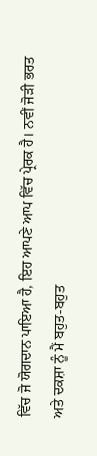ਵਿੱਚ ਜੋ ਯੋਗਦਾਨ ਪਾਇਆ ਹੈ, ਇਹ ਆਪਣੇ ਆਪ ਵਿੱਚ ਪ੍ਰੇਰਕ ਹੈ। ਨਵੀਂ ਜੋਡ਼ੀ ਭਰਤ ਅਤੇ ਦਕਸ਼ਾ ਨੂੰ ਮੈਂ ਬਹੁਤ-ਬਹੁਤ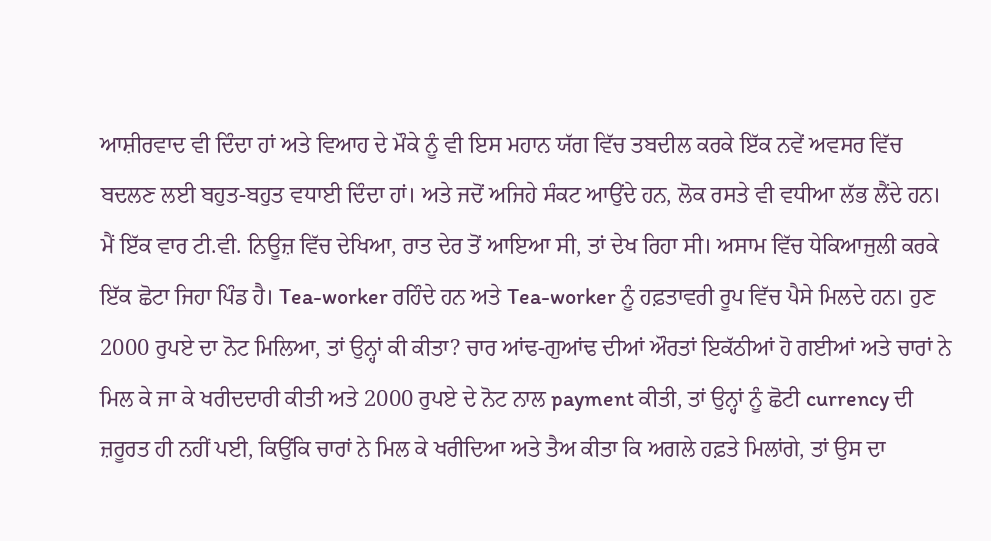ਆਸ਼ੀਰਵਾਦ ਵੀ ਦਿੰਦਾ ਹਾਂ ਅਤੇ ਵਿਆਹ ਦੇ ਮੌਕੇ ਨੂੰ ਵੀ ਇਸ ਮਹਾਨ ਯੱਗ ਵਿੱਚ ਤਬਦੀਲ ਕਰਕੇ ਇੱਕ ਨਵੇਂ ਅਵਸਰ ਵਿੱਚ ਬਦਲਣ ਲਈ ਬਹੁਤ-ਬਹੁਤ ਵਧਾਈ ਦਿੰਦਾ ਹਾਂ। ਅਤੇ ਜਦੋਂ ਅਜਿਹੇ ਸੰਕਟ ਆਉਂਦੇ ਹਨ, ਲੋਕ ਰਸਤੇ ਵੀ ਵਧੀਆ ਲੱਭ ਲੈਂਦੇ ਹਨ।
ਮੈਂ ਇੱਕ ਵਾਰ ਟੀ.ਵੀ. ਨਿਊਜ਼ ਵਿੱਚ ਦੇਖਿਆ, ਰਾਤ ਦੇਰ ਤੋਂ ਆਇਆ ਸੀ, ਤਾਂ ਦੇਖ ਰਿਹਾ ਸੀ। ਅਸਾਮ ਵਿੱਚ ਧੇਕਿਆਜੁਲੀ ਕਰਕੇ ਇੱਕ ਛੋਟਾ ਜਿਹਾ ਪਿੰਡ ਹੈ। Tea-worker ਰਹਿੰਦੇ ਹਨ ਅਤੇ Tea-worker ਨੂੰ ਹਫ਼ਤਾਵਰੀ ਰੂਪ ਵਿੱਚ ਪੈਸੇ ਮਿਲਦੇ ਹਨ। ਹੁਣ 2000 ਰੁਪਏ ਦਾ ਨੋਟ ਮਿਲਿਆ, ਤਾਂ ਉਨ੍ਹਾਂ ਕੀ ਕੀਤਾ? ਚਾਰ ਆਂਢ-ਗੁਆਂਢ ਦੀਆਂ ਔਰਤਾਂ ਇਕੱਠੀਆਂ ਹੋ ਗਈਆਂ ਅਤੇ ਚਾਰਾਂ ਨੇ ਮਿਲ ਕੇ ਜਾ ਕੇ ਖਰੀਦਦਾਰੀ ਕੀਤੀ ਅਤੇ 2000 ਰੁਪਏ ਦੇ ਨੋਟ ਨਾਲ payment ਕੀਤੀ, ਤਾਂ ਉਨ੍ਹਾਂ ਨੂੰ ਛੋਟੀ currency ਦੀ ਜ਼ਰੂਰਤ ਹੀ ਨਹੀਂ ਪਈ, ਕਿਉਂਕਿ ਚਾਰਾਂ ਨੇ ਮਿਲ ਕੇ ਖਰੀਦਿਆ ਅਤੇ ਤੈਅ ਕੀਤਾ ਕਿ ਅਗਲੇ ਹਫ਼ਤੇ ਮਿਲਾਂਗੇ, ਤਾਂ ਉਸ ਦਾ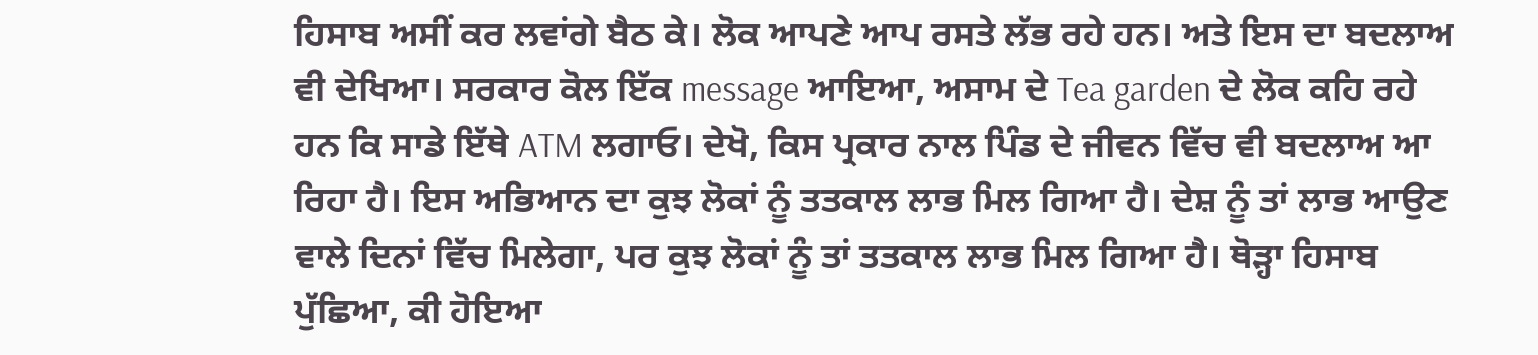ਹਿਸਾਬ ਅਸੀਂ ਕਰ ਲਵਾਂਗੇ ਬੈਠ ਕੇ। ਲੋਕ ਆਪਣੇ ਆਪ ਰਸਤੇ ਲੱਭ ਰਹੇ ਹਨ। ਅਤੇ ਇਸ ਦਾ ਬਦਲਾਅ ਵੀ ਦੇਖਿਆ। ਸਰਕਾਰ ਕੋਲ ਇੱਕ message ਆਇਆ, ਅਸਾਮ ਦੇ Tea garden ਦੇ ਲੋਕ ਕਹਿ ਰਹੇ ਹਨ ਕਿ ਸਾਡੇ ਇੱਥੇ ATM ਲਗਾਓ। ਦੇਖੋ, ਕਿਸ ਪ੍ਰਕਾਰ ਨਾਲ ਪਿੰਡ ਦੇ ਜੀਵਨ ਵਿੱਚ ਵੀ ਬਦਲਾਅ ਆ ਰਿਹਾ ਹੈ। ਇਸ ਅਭਿਆਨ ਦਾ ਕੁਝ ਲੋਕਾਂ ਨੂੰ ਤਤਕਾਲ ਲਾਭ ਮਿਲ ਗਿਆ ਹੈ। ਦੇਸ਼ ਨੂੰ ਤਾਂ ਲਾਭ ਆਉਣ ਵਾਲੇ ਦਿਨਾਂ ਵਿੱਚ ਮਿਲੇਗਾ, ਪਰ ਕੁਝ ਲੋਕਾਂ ਨੂੰ ਤਾਂ ਤਤਕਾਲ ਲਾਭ ਮਿਲ ਗਿਆ ਹੈ। ਥੋੜ੍ਹਾ ਹਿਸਾਬ ਪੁੱਛਿਆ, ਕੀ ਹੋਇਆ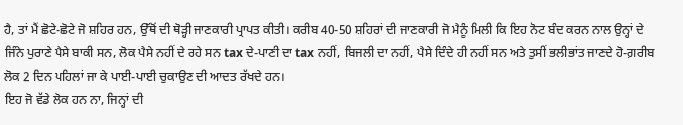ਹੈ, ਤਾਂ ਮੈਂ ਛੋਟੇ-ਛੋਟੇ ਜੋ ਸ਼ਹਿਰ ਹਨ, ਉੱਥੋਂ ਦੀ ਥੋੜ੍ਹੀ ਜਾਣਕਾਰੀ ਪ੍ਰਾਪਤ ਕੀਤੀ। ਕਰੀਬ 40-50 ਸ਼ਹਿਰਾਂ ਦੀ ਜਾਣਕਾਰੀ ਜੋ ਮੈਨੂੰ ਮਿਲੀ ਕਿ ਇਹ ਨੋਟ ਬੰਦ ਕਰਨ ਨਾਲ ਉਨ੍ਹਾਂ ਦੇ ਜਿੰਨੇ ਪੁਰਾਣੇ ਪੈਸੇ ਬਾਕੀ ਸਨ, ਲੋਕ ਪੈਸੇ ਨਹੀਂ ਦੇ ਰਹੇ ਸਨ tax ਦੇ-ਪਾਣੀ ਦਾ tax ਨਹੀਂ, ਬਿਜਲੀ ਦਾ ਨਹੀਂ, ਪੈਸੇ ਦਿੰਦੇ ਹੀ ਨਹੀਂ ਸਨ ਅਤੇ ਤੁਸੀਂ ਭਲੀਭਾਂਤ ਜਾਣਦੇ ਹੋ-ਗ਼ਰੀਬ ਲੋਕ 2 ਦਿਨ ਪਹਿਲਾਂ ਜਾ ਕੇ ਪਾਈ-ਪਾਈ ਚੁਕਾਉਣ ਦੀ ਆਦਤ ਰੱਖਦੇ ਹਨ।
ਇਹ ਜੋ ਵੱਡੇ ਲੋਕ ਹਨ ਨਾ, ਜਿਨ੍ਹਾਂ ਦੀ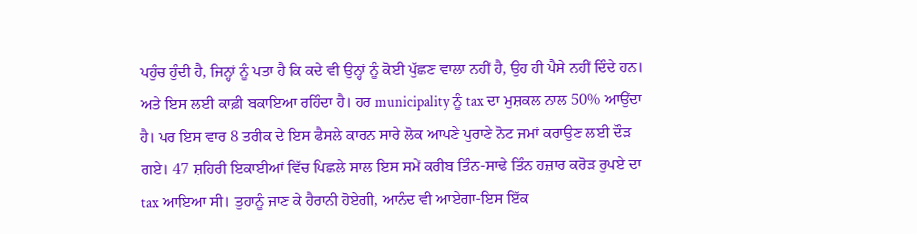ਪਹੁੰਚ ਹੁੰਦੀ ਹੈ, ਜਿਨ੍ਹਾਂ ਨੂੰ ਪਤਾ ਹੈ ਕਿ ਕਦੇ ਵੀ ਉਨ੍ਹਾਂ ਨੂੰ ਕੋਈ ਪੁੱਛਣ ਵਾਲਾ ਨਹੀਂ ਹੈ, ਉਹ ਹੀ ਪੈਸੇ ਨਹੀਂ ਦਿੰਦੇ ਹਨ। ਅਤੇ ਇਸ ਲਈ ਕਾਫ਼ੀ ਬਕਾਇਆ ਰਹਿੰਦਾ ਹੈ। ਹਰ municipality ਨੂੰ tax ਦਾ ਮੁਸ਼ਕਲ ਨਾਲ 50% ਆਉਂਦਾ ਹੈ। ਪਰ ਇਸ ਵਾਰ 8 ਤਰੀਕ ਦੇ ਇਸ ਫੈਸਲੇ ਕਾਰਨ ਸਾਰੇ ਲੋਕ ਆਪਣੇ ਪੁਰਾਣੇ ਨੋਟ ਜਮਾਂ ਕਰਾਉਣ ਲਈ ਦੌਡ਼ ਗਏ। 47 ਸ਼ਹਿਰੀ ਇਕਾਈਆਂ ਵਿੱਚ ਪਿਛਲੇ ਸਾਲ ਇਸ ਸਮੇਂ ਕਰੀਬ ਤਿੰਨ-ਸਾਢੇ ਤਿੰਨ ਹਜ਼ਾਰ ਕਰੋੜ ਰੁਪਏ ਦਾ tax ਆਇਆ ਸੀ। ਤੁਹਾਨੂੰ ਜਾਣ ਕੇ ਹੈਰਾਨੀ ਹੋਏਗੀ, ਆਨੰਦ ਵੀ ਆਏਗਾ-ਇਸ ਇੱਕ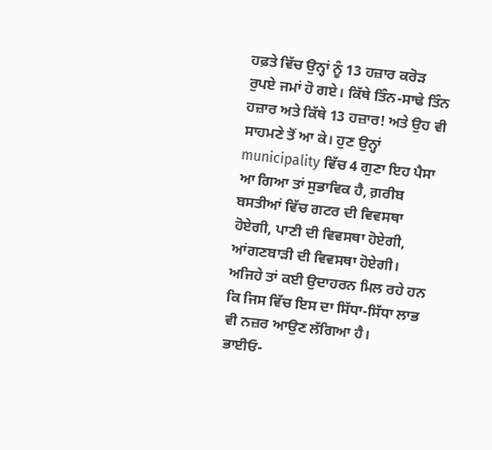ਹਫ਼ਤੇ ਵਿੱਚ ਉਨ੍ਹਾਂ ਨੂੰ 13 ਹਜ਼ਾਰ ਕਰੋੜ ਰੁਪਏ ਜਮਾਂ ਹੋ ਗਏ। ਕਿੱਥੇ ਤਿੰਨ-ਸਾਢੇ ਤਿੰਨ ਹਜ਼ਾਰ ਅਤੇ ਕਿੱਥੇ 13 ਹਜ਼ਾਰ! ਅਤੇ ਉਹ ਵੀ ਸਾਹਮਣੇ ਤੋਂ ਆ ਕੇ। ਹੁਣ ਉਨ੍ਹਾਂ municipality ਵਿੱਚ 4 ਗੁਣਾ ਇਹ ਪੈਸਾ ਆ ਗਿਆ ਤਾਂ ਸੁਭਾਵਿਕ ਹੈ, ਗ਼ਰੀਬ ਬਸਤੀਆਂ ਵਿੱਚ ਗਟਰ ਦੀ ਵਿਵਸਥਾ ਹੋਏਗੀ, ਪਾਣੀ ਦੀ ਵਿਵਸਥਾ ਹੋਏਗੀ, ਆਂਗਣਬਾੜੀ ਦੀ ਵਿਵਸਥਾ ਹੋਏਗੀ। ਅਜਿਹੇ ਤਾਂ ਕਈ ਉਦਾਹਰਨ ਮਿਲ ਰਹੇ ਹਨ ਕਿ ਜਿਸ ਵਿੱਚ ਇਸ ਦਾ ਸਿੱਧਾ-ਸਿੱਧਾ ਲਾਭ ਵੀ ਨਜ਼ਰ ਆਉਣ ਲੱਗਿਆ ਹੈ।
ਭਾਈਓ-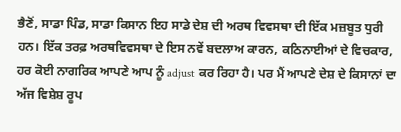ਭੈਣੋਂ, ਸਾਡਾ ਪਿੰਡ, ਸਾਡਾ ਕਿਸਾਨ ਇਹ ਸਾਡੇ ਦੇਸ਼ ਦੀ ਅਰਥ ਵਿਵਸਥਾ ਦੀ ਇੱਕ ਮਜ਼ਬੂਤ ਧੁਰੀ ਹਨ। ਇੱਕ ਤਰਫ਼ ਅਰਥਵਿਵਸਥਾ ਦੇ ਇਸ ਨਵੇਂ ਬਦਲਾਅ ਕਾਰਨ, ਕਠਿਨਾਈਆਂ ਦੇ ਵਿਚਕਾਰ, ਹਰ ਕੋਈ ਨਾਗਰਿਕ ਆਪਣੇ ਆਪ ਨੂੰ adjust ਕਰ ਰਿਹਾ ਹੈ। ਪਰ ਮੈਂ ਆਪਣੇ ਦੇਸ਼ ਦੇ ਕਿਸਾਨਾਂ ਦਾ ਅੱਜ ਵਿਸ਼ੇਸ਼ ਰੂਪ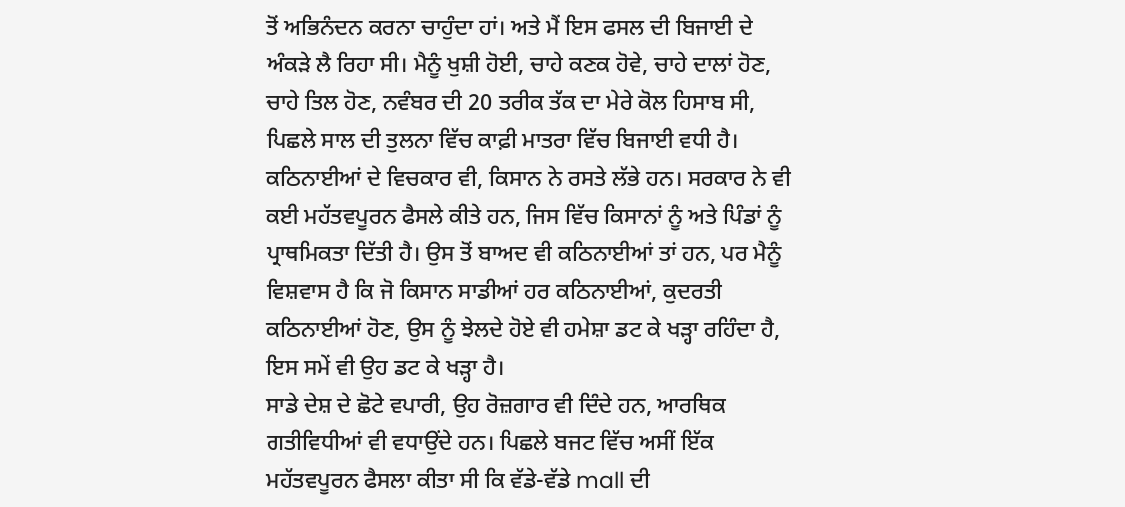ਤੋਂ ਅਭਿਨੰਦਨ ਕਰਨਾ ਚਾਹੁੰਦਾ ਹਾਂ। ਅਤੇ ਮੈਂ ਇਸ ਫਸਲ ਦੀ ਬਿਜਾਈ ਦੇ ਅੰਕੜੇ ਲੈ ਰਿਹਾ ਸੀ। ਮੈਨੂੰ ਖੁਸ਼ੀ ਹੋਈ, ਚਾਹੇ ਕਣਕ ਹੋਵੇ, ਚਾਹੇ ਦਾਲਾਂ ਹੋਣ, ਚਾਹੇ ਤਿਲ ਹੋਣ, ਨਵੰਬਰ ਦੀ 20 ਤਰੀਕ ਤੱਕ ਦਾ ਮੇਰੇ ਕੋਲ ਹਿਸਾਬ ਸੀ, ਪਿਛਲੇ ਸਾਲ ਦੀ ਤੁਲਨਾ ਵਿੱਚ ਕਾਫ਼ੀ ਮਾਤਰਾ ਵਿੱਚ ਬਿਜਾਈ ਵਧੀ ਹੈ। ਕਠਿਨਾਈਆਂ ਦੇ ਵਿਚਕਾਰ ਵੀ, ਕਿਸਾਨ ਨੇ ਰਸਤੇ ਲੱਭੇ ਹਨ। ਸਰਕਾਰ ਨੇ ਵੀ ਕਈ ਮਹੱਤਵਪੂਰਨ ਫੈਸਲੇ ਕੀਤੇ ਹਨ, ਜਿਸ ਵਿੱਚ ਕਿਸਾਨਾਂ ਨੂੰ ਅਤੇ ਪਿੰਡਾਂ ਨੂੰ ਪ੍ਰਾਥਮਿਕਤਾ ਦਿੱਤੀ ਹੈ। ਉਸ ਤੋਂ ਬਾਅਦ ਵੀ ਕਠਿਨਾਈਆਂ ਤਾਂ ਹਨ, ਪਰ ਮੈਨੂੰ ਵਿਸ਼ਵਾਸ ਹੈ ਕਿ ਜੋ ਕਿਸਾਨ ਸਾਡੀਆਂ ਹਰ ਕਠਿਨਾਈਆਂ, ਕੁਦਰਤੀ ਕਠਿਨਾਈਆਂ ਹੋਣ, ਉਸ ਨੂੰ ਝੇਲਦੇ ਹੋਏ ਵੀ ਹਮੇਸ਼ਾ ਡਟ ਕੇ ਖੜ੍ਹਾ ਰਹਿੰਦਾ ਹੈ, ਇਸ ਸਮੇਂ ਵੀ ਉਹ ਡਟ ਕੇ ਖੜ੍ਹਾ ਹੈ।
ਸਾਡੇ ਦੇਸ਼ ਦੇ ਛੋਟੇ ਵਪਾਰੀ, ਉਹ ਰੋਜ਼ਗਾਰ ਵੀ ਦਿੰਦੇ ਹਨ, ਆਰਥਿਕ ਗਤੀਵਿਧੀਆਂ ਵੀ ਵਧਾਉਂਦੇ ਹਨ। ਪਿਛਲੇ ਬਜਟ ਵਿੱਚ ਅਸੀਂ ਇੱਕ ਮਹੱਤਵਪੂਰਨ ਫੈਸਲਾ ਕੀਤਾ ਸੀ ਕਿ ਵੱਡੇ-ਵੱਡੇ mall ਦੀ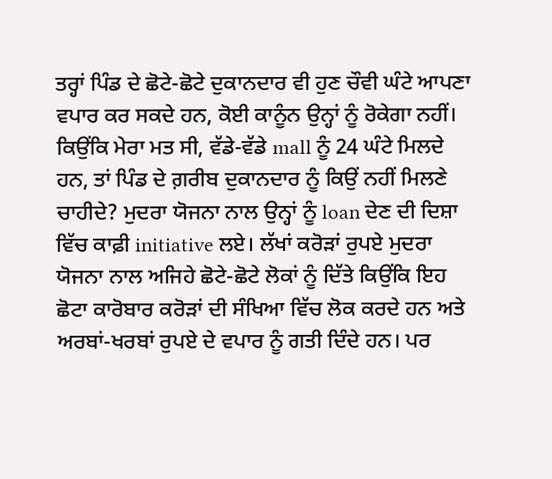ਤਰ੍ਹਾਂ ਪਿੰਡ ਦੇ ਛੋਟੇ-ਛੋਟੇ ਦੁਕਾਨਦਾਰ ਵੀ ਹੁਣ ਚੌਵੀ ਘੰਟੇ ਆਪਣਾ ਵਪਾਰ ਕਰ ਸਕਦੇ ਹਨ, ਕੋਈ ਕਾਨੂੰਨ ਉਨ੍ਹਾਂ ਨੂੰ ਰੋਕੇਗਾ ਨਹੀਂ। ਕਿਉਂਕਿ ਮੇਰਾ ਮਤ ਸੀ, ਵੱਡੇ-ਵੱਡੇ mall ਨੂੰ 24 ਘੰਟੇ ਮਿਲਦੇ ਹਨ, ਤਾਂ ਪਿੰਡ ਦੇ ਗ਼ਰੀਬ ਦੁਕਾਨਦਾਰ ਨੂੰ ਕਿਉਂ ਨਹੀਂ ਮਿਲਣੇ ਚਾਹੀਦੇ? ਮੁਦਰਾ ਯੋਜਨਾ ਨਾਲ ਉਨ੍ਹਾਂ ਨੂੰ loan ਦੇਣ ਦੀ ਦਿਸ਼ਾ ਵਿੱਚ ਕਾਫ਼ੀ initiative ਲਏ। ਲੱਖਾਂ ਕਰੋੜਾਂ ਰੁਪਏ ਮੁਦਰਾ ਯੋਜਨਾ ਨਾਲ ਅਜਿਹੇ ਛੋਟੇ-ਛੋਟੇ ਲੋਕਾਂ ਨੂੰ ਦਿੱਤੇ ਕਿਉਂਕਿ ਇਹ ਛੋਟਾ ਕਾਰੋਬਾਰ ਕਰੋੜਾਂ ਦੀ ਸੰਖਿਆ ਵਿੱਚ ਲੋਕ ਕਰਦੇ ਹਨ ਅਤੇ ਅਰਬਾਂ-ਖਰਬਾਂ ਰੁਪਏ ਦੇ ਵਪਾਰ ਨੂੰ ਗਤੀ ਦਿੰਦੇ ਹਨ। ਪਰ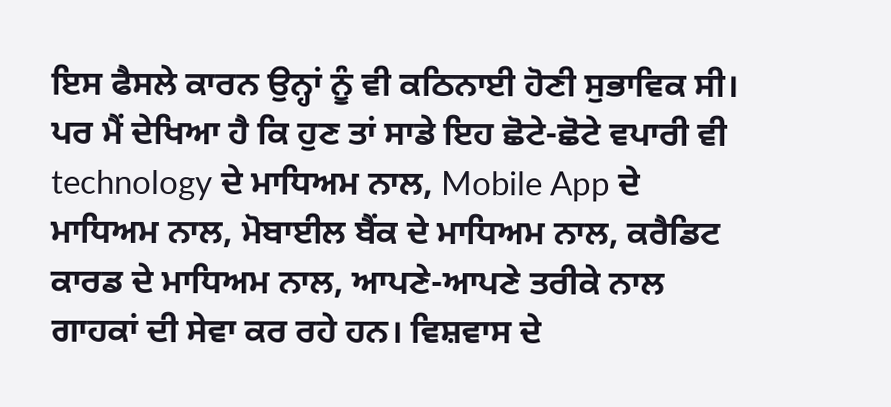ਇਸ ਫੈਸਲੇ ਕਾਰਨ ਉਨ੍ਹਾਂ ਨੂੰ ਵੀ ਕਠਿਨਾਈ ਹੋਣੀ ਸੁਭਾਵਿਕ ਸੀ। ਪਰ ਮੈਂ ਦੇਖਿਆ ਹੈ ਕਿ ਹੁਣ ਤਾਂ ਸਾਡੇ ਇਹ ਛੋਟੇ-ਛੋਟੇ ਵਪਾਰੀ ਵੀ technology ਦੇ ਮਾਧਿਅਮ ਨਾਲ, Mobile App ਦੇ ਮਾਧਿਅਮ ਨਾਲ, ਮੋਬਾਈਲ ਬੈਂਕ ਦੇ ਮਾਧਿਅਮ ਨਾਲ, ਕਰੈਡਿਟ ਕਾਰਡ ਦੇ ਮਾਧਿਅਮ ਨਾਲ, ਆਪਣੇ-ਆਪਣੇ ਤਰੀਕੇ ਨਾਲ ਗਾਹਕਾਂ ਦੀ ਸੇਵਾ ਕਰ ਰਹੇ ਹਨ। ਵਿਸ਼ਵਾਸ ਦੇ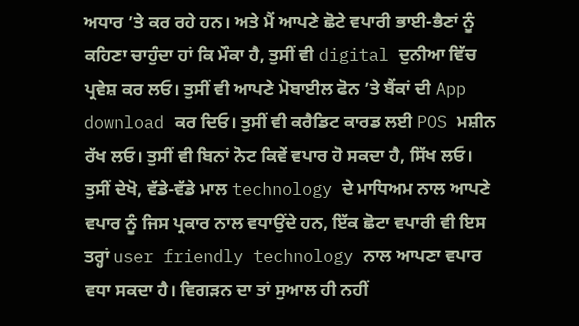ਅਧਾਰ ’ਤੇ ਕਰ ਰਹੇ ਹਨ। ਅਤੇ ਮੈਂ ਆਪਣੇ ਛੋਟੇ ਵਪਾਰੀ ਭਾਈ-ਭੈਣਾਂ ਨੂੰ ਕਹਿਣਾ ਚਾਹੁੰਦਾ ਹਾਂ ਕਿ ਮੌਕਾ ਹੈ, ਤੁਸੀਂ ਵੀ digital ਦੁਨੀਆ ਵਿੱਚ ਪ੍ਰਵੇਸ਼ ਕਰ ਲਓ। ਤੁਸੀਂ ਵੀ ਆਪਣੇ ਮੋਬਾਈਲ ਫੋਨ ’ਤੇ ਬੈਂਕਾਂ ਦੀ App download ਕਰ ਦਿਓ। ਤੁਸੀਂ ਵੀ ਕਰੈਡਿਟ ਕਾਰਡ ਲਈ POS ਮਸ਼ੀਨ ਰੱਖ ਲਓ। ਤੁਸੀਂ ਵੀ ਬਿਨਾਂ ਨੋਟ ਕਿਵੇਂ ਵਪਾਰ ਹੋ ਸਕਦਾ ਹੈ, ਸਿੱਖ ਲਓ। ਤੁਸੀਂ ਦੇਖੋ, ਵੱਡੇ-ਵੱਡੇ ਮਾਲ technology ਦੇ ਮਾਧਿਅਮ ਨਾਲ ਆਪਣੇ ਵਪਾਰ ਨੂੰ ਜਿਸ ਪ੍ਰਕਾਰ ਨਾਲ ਵਧਾਉਂਦੇ ਹਨ, ਇੱਕ ਛੋਟਾ ਵਪਾਰੀ ਵੀ ਇਸ ਤਰ੍ਹਾਂ user friendly technology ਨਾਲ ਆਪਣਾ ਵਪਾਰ ਵਧਾ ਸਕਦਾ ਹੈ। ਵਿਗਡ਼ਨ ਦਾ ਤਾਂ ਸੁਆਲ ਹੀ ਨਹੀਂ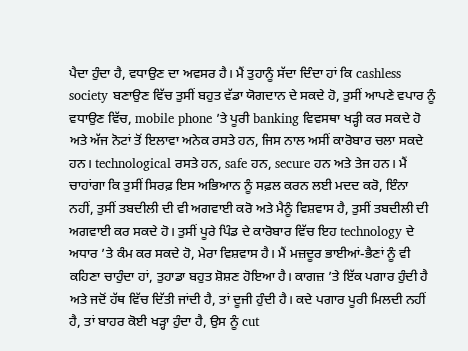ਪੈਦਾ ਹੁੰਦਾ ਹੈ, ਵਧਾਉਣ ਦਾ ਅਵਸਰ ਹੈ। ਮੈਂ ਤੁਹਾਨੂੰ ਸੱਦਾ ਦਿੰਦਾ ਹਾਂ ਕਿ cashless society ਬਣਾਉਣ ਵਿੱਚ ਤੁਸੀਂ ਬਹੁਤ ਵੱਡਾ ਯੋਗਦਾਨ ਦੇ ਸਕਦੇ ਹੋ, ਤੁਸੀਂ ਆਪਣੇ ਵਪਾਰ ਨੂੰ ਵਧਾਉਣ ਵਿੱਚ, mobile phone ’ਤੇ ਪੂਰੀ banking ਵਿਵਸਥਾ ਖੜ੍ਹੀ ਕਰ ਸਕਦੇ ਹੋ ਅਤੇ ਅੱਜ ਨੋਟਾਂ ਤੋਂ ਇਲਾਵਾ ਅਨੇਕ ਰਸਤੇ ਹਨ, ਜਿਸ ਨਾਲ ਅਸੀਂ ਕਾਰੋਬਾਰ ਚਲਾ ਸਕਦੇ ਹਨ। technological ਰਸਤੇ ਹਨ, safe ਹਨ, secure ਹਨ ਅਤੇ ਤੇਜ ਹਨ। ਮੈਂ ਚਾਹਾਂਗਾ ਕਿ ਤੁਸੀਂ ਸਿਰਫ਼ ਇਸ ਅਭਿਆਨ ਨੂੰ ਸਫ਼ਲ ਕਰਨ ਲਈ ਮਦਦ ਕਰੋ, ਇੰਨਾ ਨਹੀਂ, ਤੁਸੀਂ ਤਬਦੀਲੀ ਦੀ ਵੀ ਅਗਵਾਈ ਕਰੋ ਅਤੇ ਮੈਨੂੰ ਵਿਸ਼ਵਾਸ ਹੈ, ਤੁਸੀਂ ਤਬਦੀਲੀ ਦੀ ਅਗਵਾਈ ਕਰ ਸਕਦੇ ਹੋ। ਤੁਸੀਂ ਪੂਰੇ ਪਿੰਡ ਦੇ ਕਾਰੋਬਾਰ ਵਿੱਚ ਇਹ technology ਦੇ ਅਧਾਰ ’ਤੇ ਕੰਮ ਕਰ ਸਕਦੇ ਹੋ, ਮੇਰਾ ਵਿਸ਼ਵਾਸ ਹੈ। ਮੈਂ ਮਜ਼ਦੂਰ ਭਾਈਆਂ-ਭੈਣਾਂ ਨੂੰ ਵੀ ਕਹਿਣਾ ਚਾਹੁੰਦਾ ਹਾਂ, ਤੁਹਾਡਾ ਬਹੁਤ ਸ਼ੋਸ਼ਣ ਹੋਇਆ ਹੈ। ਕਾਗਜ਼ ’ਤੇ ਇੱਕ ਪਗਾਰ ਹੁੰਦੀ ਹੈ ਅਤੇ ਜਦੋਂ ਹੱਥ ਵਿੱਚ ਦਿੱਤੀ ਜਾਂਦੀ ਹੈ, ਤਾਂ ਦੂਜੀ ਹੁੰਦੀ ਹੈ। ਕਦੇ ਪਗਾਰ ਪੂਰੀ ਮਿਲਦੀ ਨਹੀਂ ਹੈ, ਤਾਂ ਬਾਹਰ ਕੋਈ ਖੜ੍ਹਾ ਹੁੰਦਾ ਹੈ, ਉਸ ਨੂੰ cut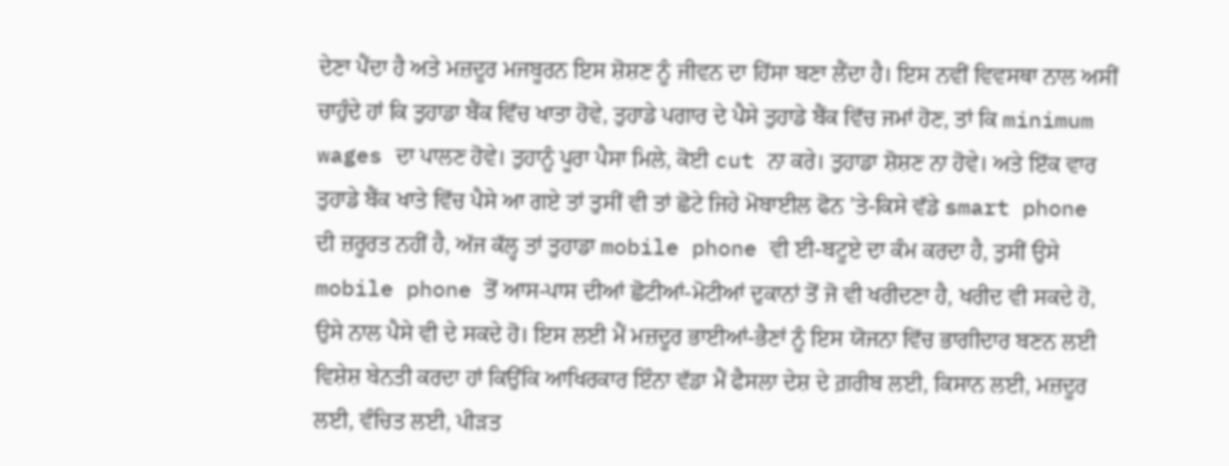ਦੇਣਾ ਪੈਂਦਾ ਹੈ ਅਤੇ ਮਜ਼ਦੂਰ ਮਜਬੂਰਨ ਇਸ ਸ਼ੋਸ਼ਣ ਨੂੰ ਜੀਵਨ ਦਾ ਹਿੱਸਾ ਬਣਾ ਲੈਂਦਾ ਹੈ। ਇਸ ਨਵੀਂ ਵਿਵਸਥਾ ਨਾਲ ਅਸੀਂ ਚਾਹੁੰਦੇ ਹਾਂ ਕਿ ਤੁਹਾਡਾ ਬੈਂਕ ਵਿੱਚ ਖਾਤਾ ਹੋਵੇ, ਤੁਹਾਡੇ ਪਗਾਰ ਦੇ ਪੈਸੇ ਤੁਹਾਡੇ ਬੈਂਕ ਵਿੱਚ ਜਮਾਂ ਹੋਣ, ਤਾਂ ਕਿ minimum wages ਦਾ ਪਾਲਣ ਹੋਵੇ। ਤੁਹਾਨੂੰ ਪੂਰਾ ਪੈਸਾ ਮਿਲੇ, ਕੋਈ cut ਨਾ ਕਰੇ। ਤੁਹਾਡਾ ਸ਼ੋਸ਼ਣ ਨਾ ਹੋਵੇ। ਅਤੇ ਇੱਕ ਵਾਰ ਤੁਹਾਡੇ ਬੈਂਕ ਖਾਤੇ ਵਿੱਚ ਪੈਸੇ ਆ ਗਏ ਤਾਂ ਤੁਸੀਂ ਵੀ ਤਾਂ ਛੋਟੇ ਜਿਹੇ ਮੋਬਾਈਲ ਫੋਨ ’ਤੇ-ਕਿਸੇ ਵੱਡੇ smart phone ਦੀ ਜ਼ਰੂਰਤ ਨਹੀਂ ਹੈ, ਅੱਜ ਕੱਲ੍ਹ ਤਾਂ ਤੁਹਾਡਾ mobile phone ਵੀ ਈ-ਬਟੂਏ ਦਾ ਕੰਮ ਕਰਦਾ ਹੈ, ਤੁਸੀਂ ਉਸੇ mobile phone ਤੋਂ ਆਸ-ਪਾਸ ਦੀਆਂ ਛੋਟੀਆਂ-ਮੋਟੀਆਂ ਦੁਕਾਨਾਂ ਤੋਂ ਜੋ ਵੀ ਖਰੀਦਣਾ ਹੈ, ਖਰੀਦ ਵੀ ਸਕਦੇ ਹੋ, ਉਸੇ ਨਾਲ ਪੈਸੇ ਵੀ ਦੇ ਸਕਦੇ ਹੋ। ਇਸ ਲਈ ਮੈਂ ਮਜ਼ਦੂਰ ਭਾਈਆਂ-ਭੈਣਾਂ ਨੂੰ ਇਸ ਯੋਜਨਾ ਵਿੱਚ ਭਾਗੀਦਾਰ ਬਣਨ ਲਈ ਵਿਸ਼ੇਸ਼ ਬੇਨਤੀ ਕਰਦਾ ਹਾਂ ਕਿਉਂਕਿ ਆਖਿਰਕਾਰ ਇੰਨਾ ਵੱਡਾ ਮੈਂ ਫੈਸਲਾ ਦੇਸ਼ ਦੇ ਗ਼ਰੀਬ ਲਈ, ਕਿਸਾਨ ਲਈ, ਮਜ਼ਦੂਰ ਲਈ, ਵੰਚਿਤ ਲਈ, ਪੀੜਤ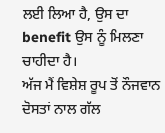ਲਈ ਲਿਆ ਹੈ, ਉਸ ਦਾ benefit ਉਸ ਨੂੰ ਮਿਲਣਾ ਚਾਹੀਦਾ ਹੈ।
ਅੱਜ ਮੈਂ ਵਿਸ਼ੇਸ਼ ਰੂਪ ਤੋਂ ਨੌਜਵਾਨ ਦੋਸਤਾਂ ਨਾਲ ਗੱਲ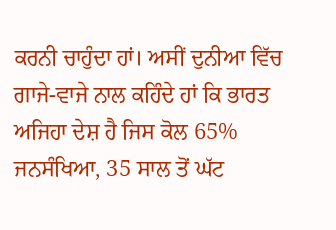ਕਰਨੀ ਚਾਹੁੰਦਾ ਹਾਂ। ਅਸੀਂ ਦੁਨੀਆ ਵਿੱਚ ਗਾਜੇ-ਵਾਜੇ ਨਾਲ ਕਹਿੰਦੇ ਹਾਂ ਕਿ ਭਾਰਤ ਅਜਿਹਾ ਦੇਸ਼ ਹੈ ਜਿਸ ਕੋਲ 65% ਜਨਸੰਖਿਆ, 35 ਸਾਲ ਤੋਂ ਘੱਟ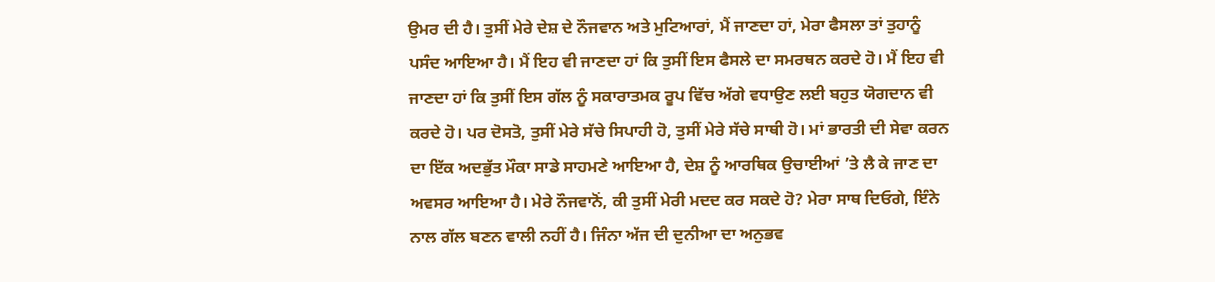ਉਮਰ ਦੀ ਹੈ। ਤੁਸੀਂ ਮੇਰੇ ਦੇਸ਼ ਦੇ ਨੌਜਵਾਨ ਅਤੇ ਮੁਟਿਆਰਾਂ, ਮੈਂ ਜਾਣਦਾ ਹਾਂ, ਮੇਰਾ ਫੈਸਲਾ ਤਾਂ ਤੁਹਾਨੂੰ ਪਸੰਦ ਆਇਆ ਹੈ। ਮੈਂ ਇਹ ਵੀ ਜਾਣਦਾ ਹਾਂ ਕਿ ਤੁਸੀਂ ਇਸ ਫੈਸਲੇ ਦਾ ਸਮਰਥਨ ਕਰਦੇ ਹੋ। ਮੈਂ ਇਹ ਵੀ ਜਾਣਦਾ ਹਾਂ ਕਿ ਤੁਸੀਂ ਇਸ ਗੱਲ ਨੂੰ ਸਕਾਰਾਤਮਕ ਰੂਪ ਵਿੱਚ ਅੱਗੇ ਵਧਾਉਣ ਲਈ ਬਹੁਤ ਯੋਗਦਾਨ ਵੀ ਕਰਦੇ ਹੋ। ਪਰ ਦੋਸਤੋ, ਤੁਸੀਂ ਮੇਰੇ ਸੱਚੇ ਸਿਪਾਹੀ ਹੋ, ਤੁਸੀਂ ਮੇਰੇ ਸੱਚੇ ਸਾਥੀ ਹੋ। ਮਾਂ ਭਾਰਤੀ ਦੀ ਸੇਵਾ ਕਰਨ ਦਾ ਇੱਕ ਅਦਭੁੱਤ ਮੌਕਾ ਸਾਡੇ ਸਾਹਮਣੇ ਆਇਆ ਹੈ, ਦੇਸ਼ ਨੂੰ ਆਰਥਿਕ ਉਚਾਈਆਂ ’ਤੇ ਲੈ ਕੇ ਜਾਣ ਦਾ ਅਵਸਰ ਆਇਆ ਹੈ। ਮੇਰੇ ਨੌਜਵਾਨੋਂ, ਕੀ ਤੁਸੀਂ ਮੇਰੀ ਮਦਦ ਕਰ ਸਕਦੇ ਹੋ? ਮੇਰਾ ਸਾਥ ਦਿਓਗੇ, ਇੰਨੇ ਨਾਲ ਗੱਲ ਬਣਨ ਵਾਲੀ ਨਹੀਂ ਹੈ। ਜਿੰਨਾ ਅੱਜ ਦੀ ਦੁਨੀਆ ਦਾ ਅਨੁਭਵ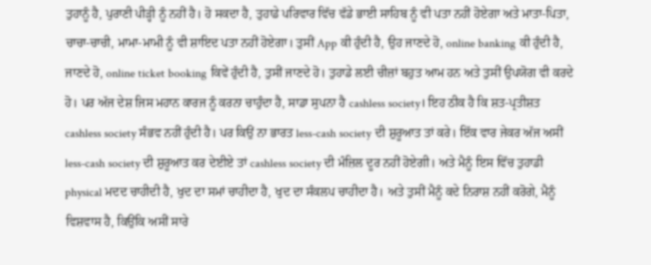ਤੁਹਾਨੂੰ ਹੈ, ਪੁਰਾਣੀ ਪੀੜ੍ਹੀ ਨੂੰ ਨਹੀਂ ਹੈ। ਹੋ ਸਕਦਾ ਹੈ, ਤੁਹਾਡੇ ਪਰਿਵਾਰ ਵਿੱਚ ਵੱਡੇ ਭਾਈ ਸਾਹਿਬ ਨੂੰ ਵੀ ਪਤਾ ਨਹੀਂ ਹੋਏਗਾ ਅਤੇ ਮਾਤਾ-ਪਿਤਾ, ਚਾਚਾ-ਚਾਚੀ, ਮਾਮਾ-ਮਾਮੀ ਨੂੰ ਵੀ ਸ਼ਾਇਦ ਪਤਾ ਨਹੀਂ ਹੋਏਗਾ। ਤੁਸੀਂ App ਕੀ ਹੁੰਦੀ ਹੈ, ਉਹ ਜਾਣਦੇ ਹੋ, online banking ਕੀ ਹੁੰਦੀ ਹੈ, ਜਾਣਦੇ ਹੋ, online ticket booking ਕਿਵੇਂ ਹੁੰਦੀ ਹੈ, ਤੁਸੀਂ ਜਾਣਦੇ ਹੋ। ਤੁਹਾਡੇ ਲਈ ਚੀਜ਼ਾਂ ਬਹੁਤ ਆਮ ਹਨ ਅਤੇ ਤੁਸੀਂ ਉਪਯੋਗ ਵੀ ਕਰਦੇ ਹੋ। ਪਰ ਅੱਜ ਦੇਸ਼ ਜਿਸ ਮਹਾਨ ਕਾਰਜ ਨੂੰ ਕਰਨਾ ਚਾਹੁੰਦਾ ਹੈ, ਸਾਡਾ ਸੁਪਨਾ ਹੈ cashless society। ਇਹ ਠੀਕ ਹੈ ਕਿ ਸ਼ਤ-ਪ੍ਰਤੀਸ਼ਤ cashless society ਸੰਭਵ ਨਹੀਂ ਹੁੰਦੀ ਹੈ। ਪਰ ਕਿਉਂ ਨਾ ਭਾਰਤ less-cash society ਦੀ ਸ਼ੁਰੂਆਤ ਤਾਂ ਕਰੇ। ਇੱਕ ਵਾਰ ਜੇਕਰ ਅੱਜ ਅਸੀਂ less-cash society ਦੀ ਸ਼ੁਰੂਆਤ ਕਰ ਦੇਈਏ ਤਾਂ cashless society ਦੀ ਮੰਜ਼ਿਲ ਦੂਰ ਨਹੀਂ ਹੋਏਗੀ। ਅਤੇ ਮੈਨੂੰ ਇਸ ਵਿੱਚ ਤੁਹਾਡੀ physical ਮਦਦ ਚਾਹੀਦੀ ਹੈ, ਖੁਦ ਦਾ ਸਮਾਂ ਚਾਹੀਦਾ ਹੈ, ਖੁਦ ਦਾ ਸੰਕਲਪ ਚਾਹੀਦਾ ਹੈ। ਅਤੇ ਤੁਸੀਂ ਮੈਨੂੰ ਕਦੇ ਨਿਰਾਸ਼ ਨਹੀਂ ਕਰੋਗੇ, ਮੈਨੂੰ ਵਿਸ਼ਵਾਸ ਹੈ, ਕਿਉਂਕਿ ਅਸੀਂ ਸਾਰੇ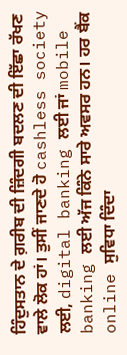ਹਿੰਦੁਸਤਾਨ ਦੇ ਗ਼ਰੀਬ ਦੀ ਜ਼ਿੰਦਗੀ ਬਦਲਣ ਦੀ ਇੱਛਾ ਰੱਖਣ ਵਾਲੇ ਲੋਕ ਹਾਂ। ਤੁਸੀਂ ਜਾਣਦੇ ਹੋ cashless society ਲਈ, digital banking ਲਈ ਜਾਂ mobile banking ਲਈ ਅੱਜ ਕਿੰਨੇ ਸਾਰੇ ਅਵਸਰ ਹਨ। ਹਰ ਬੈਂਕ online ਸੁਵਿਧਾ ਦਿੰਦਾ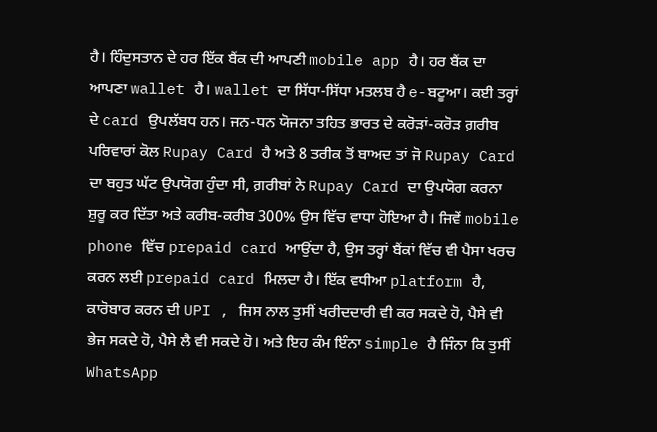ਹੈ। ਹਿੰਦੁਸਤਾਨ ਦੇ ਹਰ ਇੱਕ ਬੈਂਕ ਦੀ ਆਪਣੀ mobile app ਹੈ। ਹਰ ਬੈਂਕ ਦਾ ਆਪਣਾ wallet ਹੈ। wallet ਦਾ ਸਿੱਧਾ-ਸਿੱਧਾ ਮਤਲਬ ਹੈ e-ਬਟੂਆ। ਕਈ ਤਰ੍ਹਾਂ ਦੇ card ਉਪਲੱਬਧ ਹਨ। ਜਨ-ਧਨ ਯੋਜਨਾ ਤਹਿਤ ਭਾਰਤ ਦੇ ਕਰੋੜਾਂ-ਕਰੋੜ ਗ਼ਰੀਬ ਪਰਿਵਾਰਾਂ ਕੋਲ Rupay Card ਹੈ ਅਤੇ 8 ਤਰੀਕ ਤੋਂ ਬਾਅਦ ਤਾਂ ਜੋ Rupay Card ਦਾ ਬਹੁਤ ਘੱਟ ਉਪਯੋਗ ਹੁੰਦਾ ਸੀ, ਗ਼ਰੀਬਾਂ ਨੇ Rupay Card ਦਾ ਉਪਯੋਗ ਕਰਨਾ ਸ਼ੁਰੂ ਕਰ ਦਿੱਤਾ ਅਤੇ ਕਰੀਬ-ਕਰੀਬ 300% ਉਸ ਵਿੱਚ ਵਾਧਾ ਹੋਇਆ ਹੈ। ਜਿਵੇਂ mobile phone ਵਿੱਚ prepaid card ਆਉਂਦਾ ਹੈ, ਉਸ ਤਰ੍ਹਾਂ ਬੈਂਕਾਂ ਵਿੱਚ ਵੀ ਪੈਸਾ ਖਰਚ ਕਰਨ ਲਈ prepaid card ਮਿਲਦਾ ਹੈ। ਇੱਕ ਵਧੀਆ platform ਹੈ, ਕਾਰੋਬਾਰ ਕਰਨ ਦੀ UPI , ਜਿਸ ਨਾਲ ਤੁਸੀਂ ਖਰੀਦਦਾਰੀ ਵੀ ਕਰ ਸਕਦੇ ਹੋ, ਪੈਸੇ ਵੀ ਭੇਜ ਸਕਦੇ ਹੋ, ਪੈਸੇ ਲੈ ਵੀ ਸਕਦੇ ਹੋ। ਅਤੇ ਇਹ ਕੰਮ ਇੰਨਾ simple ਹੈ ਜਿੰਨਾ ਕਿ ਤੁਸੀਂ WhatsApp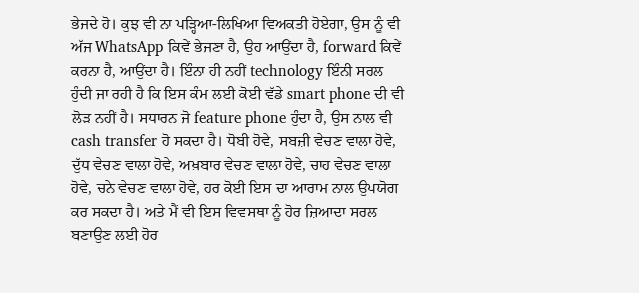ਭੇਜਦੇ ਹੋ। ਕੁਝ ਵੀ ਨਾ ਪਡ਼੍ਹਿਆ-ਲਿਖਿਆ ਵਿਅਕਤੀ ਹੋਏਗਾ, ਉਸ ਨੂੰ ਵੀ ਅੱਜ WhatsApp ਕਿਵੇਂ ਭੇਜਣਾ ਹੈ, ਉਹ ਆਉਂਦਾ ਹੈ, forward ਕਿਵੇਂ ਕਰਨਾ ਹੈ, ਆਉਂਦਾ ਹੈ। ਇੰਨਾ ਹੀ ਨਹੀਂ technology ਇੰਨੀ ਸਰਲ ਹੁੰਦੀ ਜਾ ਰਹੀ ਹੈ ਕਿ ਇਸ ਕੰਮ ਲਈ ਕੋਈ ਵੱਡੇ smart phone ਦੀ ਵੀ ਲੋਡ਼ ਨਹੀਂ ਹੈ। ਸਧਾਰਨ ਜੋ feature phone ਹੁੰਦਾ ਹੈ, ਉਸ ਨਾਲ ਵੀ cash transfer ਹੋ ਸਕਦਾ ਹੈ। ਧੋਬੀ ਹੋਵੇ, ਸਬਜ਼ੀ ਵੇਚਣ ਵਾਲਾ ਹੋਵੇ, ਦੁੱਧ ਵੇਚਣ ਵਾਲਾ ਹੋਵੇ, ਅਖ਼ਬਾਰ ਵੇਚਣ ਵਾਲਾ ਹੋਵੇ, ਚਾਹ ਵੇਚਣ ਵਾਲਾ ਹੋਵੇ, ਚਨੇ ਵੇਚਣ ਵਾਲਾ ਹੋਵੇ, ਹਰ ਕੋਈ ਇਸ ਦਾ ਆਰਾਮ ਨਾਲ ਉਪਯੋਗ ਕਰ ਸਕਦਾ ਹੈ। ਅਤੇ ਮੈਂ ਵੀ ਇਸ ਵਿਵਸਥਾ ਨੂੰ ਹੋਰ ਜ਼ਿਆਦਾ ਸਰਲ ਬਣਾਉਣ ਲਈ ਹੋਰ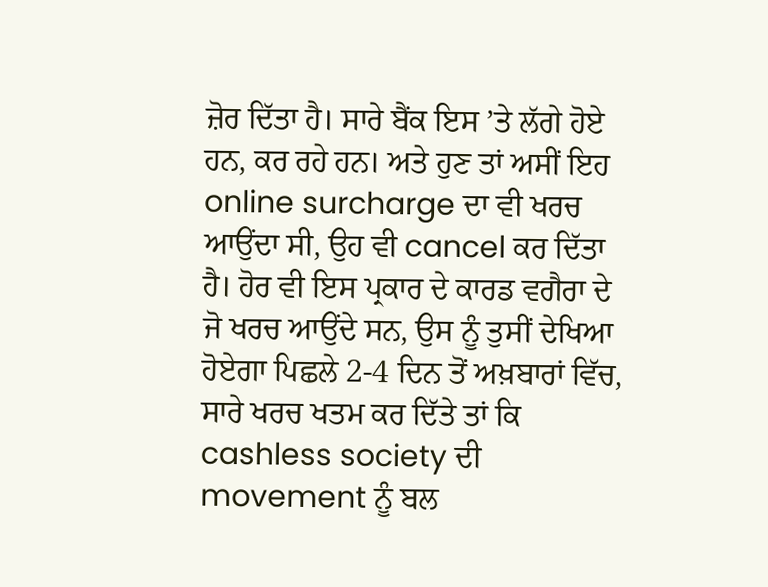ਜ਼ੋਰ ਦਿੱਤਾ ਹੈ। ਸਾਰੇ ਬੈਂਕ ਇਸ ’ਤੇ ਲੱਗੇ ਹੋਏ ਹਨ, ਕਰ ਰਹੇ ਹਨ। ਅਤੇ ਹੁਣ ਤਾਂ ਅਸੀਂ ਇਹ online surcharge ਦਾ ਵੀ ਖਰਚ ਆਉਂਦਾ ਸੀ, ਉਹ ਵੀ cancel ਕਰ ਦਿੱਤਾ ਹੈ। ਹੋਰ ਵੀ ਇਸ ਪ੍ਰਕਾਰ ਦੇ ਕਾਰਡ ਵਗੈਰਾ ਦੇ ਜੋ ਖਰਚ ਆਉਂਦੇ ਸਨ, ਉਸ ਨੂੰ ਤੁਸੀਂ ਦੇਖਿਆ ਹੋਏਗਾ ਪਿਛਲੇ 2-4 ਦਿਨ ਤੋਂ ਅਖ਼ਬਾਰਾਂ ਵਿੱਚ, ਸਾਰੇ ਖਰਚ ਖਤਮ ਕਰ ਦਿੱਤੇ ਤਾਂ ਕਿ cashless society ਦੀ movement ਨੂੰ ਬਲ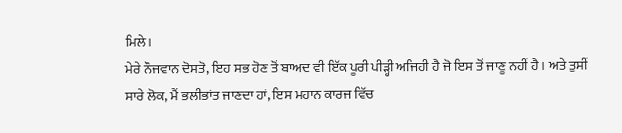ਮਿਲੇ।
ਮੇਰੇ ਨੌਜਵਾਨ ਦੋਸਤੋ, ਇਹ ਸਭ ਹੋਣ ਤੋਂ ਬਾਅਦ ਵੀ ਇੱਕ ਪੂਰੀ ਪੀੜ੍ਹੀ ਅਜਿਹੀ ਹੈ ਜੋ ਇਸ ਤੋਂ ਜਾਣੂ ਨਹੀਂ ਹੈ। ਅਤੇ ਤੁਸੀਂ ਸਾਰੇ ਲੋਕ, ਮੈਂ ਭਲੀਭਾਂਤ ਜਾਣਦਾ ਹਾਂ, ਇਸ ਮਹਾਨ ਕਾਰਜ ਵਿੱਚ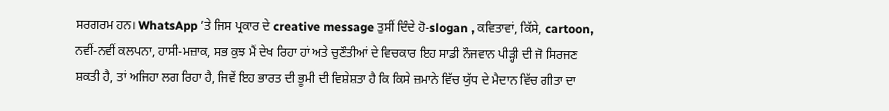ਸਰਗਰਮ ਹਨ। WhatsApp ’ਤੇ ਜਿਸ ਪ੍ਰਕਾਰ ਦੇ creative message ਤੁਸੀਂ ਦਿੰਦੇ ਹੋ-slogan , ਕਵਿਤਾਵਾਂ, ਕਿੱਸੇ, cartoon, ਨਵੀਂ-ਨਵੀਂ ਕਲਪਨਾ, ਹਾਸੀ-ਮਜ਼ਾਕ, ਸਭ ਕੁਝ ਮੈਂ ਦੇਖ ਰਿਹਾ ਹਾਂ ਅਤੇ ਚੁਣੌਤੀਆਂ ਦੇ ਵਿਚਕਾਰ ਇਹ ਸਾਡੀ ਨੌਜਵਾਨ ਪੀੜ੍ਹੀ ਦੀ ਜੋ ਸਿਰਜਣ ਸ਼ਕਤੀ ਹੈ, ਤਾਂ ਅਜਿਹਾ ਲਗ ਰਿਹਾ ਹੈ, ਜਿਵੇਂ ਇਹ ਭਾਰਤ ਦੀ ਭੂਮੀ ਦੀ ਵਿਸ਼ੇਸ਼ਤਾ ਹੈ ਕਿ ਕਿਸੇ ਜ਼ਮਾਨੇ ਵਿੱਚ ਯੁੱਧ ਦੇ ਮੈਦਾਨ ਵਿੱਚ ਗੀਤਾ ਦਾ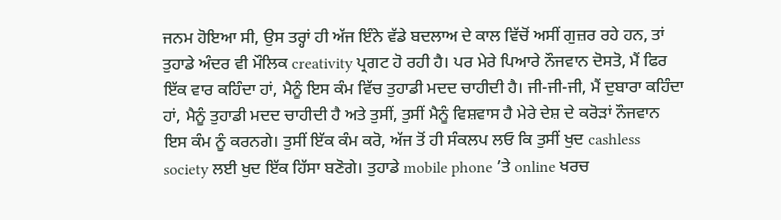ਜਨਮ ਹੋਇਆ ਸੀ, ਉਸ ਤਰ੍ਹਾਂ ਹੀ ਅੱਜ ਇੰਨੇ ਵੱਡੇ ਬਦਲਾਅ ਦੇ ਕਾਲ ਵਿੱਚੋਂ ਅਸੀਂ ਗੁਜ਼ਰ ਰਹੇ ਹਨ, ਤਾਂ ਤੁਹਾਡੇ ਅੰਦਰ ਵੀ ਮੌਲਿਕ creativity ਪ੍ਰਗਟ ਹੋ ਰਹੀ ਹੈ। ਪਰ ਮੇਰੇ ਪਿਆਰੇ ਨੌਜਵਾਨ ਦੋਸਤੋ, ਮੈਂ ਫਿਰ ਇੱਕ ਵਾਰ ਕਹਿੰਦਾ ਹਾਂ, ਮੈਨੂੰ ਇਸ ਕੰਮ ਵਿੱਚ ਤੁਹਾਡੀ ਮਦਦ ਚਾਹੀਦੀ ਹੈ। ਜੀ-ਜੀ-ਜੀ, ਮੈਂ ਦੁਬਾਰਾ ਕਹਿੰਦਾ ਹਾਂ, ਮੈਨੂੰ ਤੁਹਾਡੀ ਮਦਦ ਚਾਹੀਦੀ ਹੈ ਅਤੇ ਤੁਸੀਂ, ਤੁਸੀਂ ਮੈਨੂੰ ਵਿਸ਼ਵਾਸ ਹੈ ਮੇਰੇ ਦੇਸ਼ ਦੇ ਕਰੋੜਾਂ ਨੌਜਵਾਨ ਇਸ ਕੰਮ ਨੂੰ ਕਰਨਗੇ। ਤੁਸੀਂ ਇੱਕ ਕੰਮ ਕਰੋ, ਅੱਜ ਤੋਂ ਹੀ ਸੰਕਲਪ ਲਓ ਕਿ ਤੁਸੀਂ ਖੁਦ cashless society ਲਈ ਖੁਦ ਇੱਕ ਹਿੱਸਾ ਬਣੋਗੇ। ਤੁਹਾਡੇ mobile phone ’ਤੇ online ਖਰਚ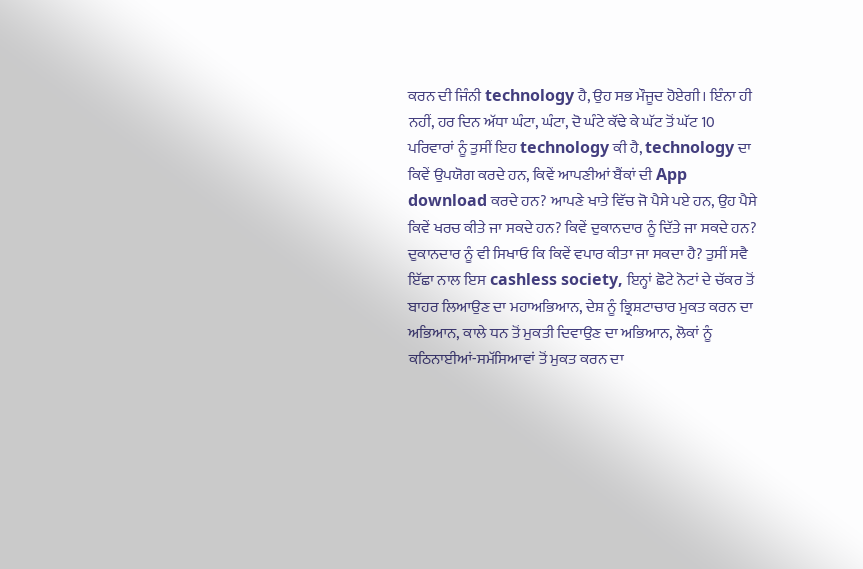ਕਰਨ ਦੀ ਜਿੰਨੀ technology ਹੈ, ਉਹ ਸਭ ਮੌਜੂਦ ਹੋਏਗੀ। ਇੰਨਾ ਹੀ ਨਹੀਂ, ਹਰ ਦਿਨ ਅੱਧਾ ਘੰਟਾ, ਘੰਟਾ, ਦੋ ਘੰਟੇ ਕੱਢੇ ਕੇ ਘੱਟ ਤੋਂ ਘੱਟ 10 ਪਰਿਵਾਰਾਂ ਨੂੰ ਤੁਸੀਂ ਇਹ technology ਕੀ ਹੈ, technology ਦਾ ਕਿਵੇਂ ਉਪਯੋਗ ਕਰਦੇ ਹਨ, ਕਿਵੇਂ ਆਪਣੀਆਂ ਬੈਂਕਾਂ ਦੀ App download ਕਰਦੇ ਹਨ? ਆਪਣੇ ਖਾਤੇ ਵਿੱਚ ਜੋ ਪੈਸੇ ਪਏ ਹਨ, ਉਹ ਪੈਸੇ ਕਿਵੇਂ ਖਰਚ ਕੀਤੇ ਜਾ ਸਕਦੇ ਹਨ? ਕਿਵੇਂ ਦੁਕਾਨਦਾਰ ਨੂੰ ਦਿੱਤੇ ਜਾ ਸਕਦੇ ਹਨ? ਦੁਕਾਨਦਾਰ ਨੂੰ ਵੀ ਸਿਖਾਓ ਕਿ ਕਿਵੇਂ ਵਪਾਰ ਕੀਤਾ ਜਾ ਸਕਦਾ ਹੈ? ਤੁਸੀਂ ਸਵੈ ਇੱਛਾ ਨਾਲ ਇਸ cashless society, ਇਨ੍ਹਾਂ ਛੋਟੇ ਨੋਟਾਂ ਦੇ ਚੱਕਰ ਤੋਂ ਬਾਹਰ ਲਿਆਉਣ ਦਾ ਮਹਾਅਭਿਆਨ, ਦੇਸ਼ ਨੂੰ ਭ੍ਰਿਸ਼ਟਾਚਾਰ ਮੁਕਤ ਕਰਨ ਦਾ ਅਭਿਆਨ, ਕਾਲੇ ਧਨ ਤੋਂ ਮੁਕਤੀ ਦਿਵਾਉਣ ਦਾ ਅਭਿਆਨ, ਲੋਕਾਂ ਨੂੰ ਕਠਿਨਾਈਆਂ-ਸਮੱਸਿਆਵਾਂ ਤੋਂ ਮੁਕਤ ਕਰਨ ਦਾ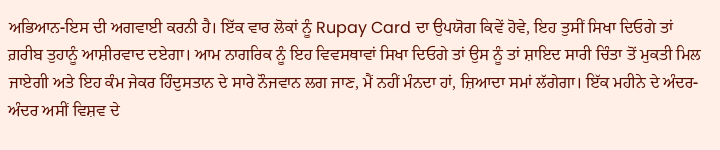ਅਭਿਆਨ-ਇਸ ਦੀ ਅਗਵਾਈ ਕਰਨੀ ਹੈ। ਇੱਕ ਵਾਰ ਲੋਕਾਂ ਨੂੰ Rupay Card ਦਾ ਉਪਯੋਗ ਕਿਵੇਂ ਹੋਵੇ, ਇਹ ਤੁਸੀਂ ਸਿਖਾ ਦਿਓਗੇ ਤਾਂ ਗ਼ਰੀਬ ਤੁਹਾਨੂੰ ਆਸ਼ੀਰਵਾਦ ਦਏਗਾ। ਆਮ ਨਾਗਰਿਕ ਨੂੰ ਇਹ ਵਿਵਸਥਾਵਾਂ ਸਿਖਾ ਦਿਓਗੇ ਤਾਂ ਉਸ ਨੂੰ ਤਾਂ ਸ਼ਾਇਦ ਸਾਰੀ ਚਿੰਤਾ ਤੋਂ ਮੁਕਤੀ ਮਿਲ ਜਾਏਗੀ ਅਤੇ ਇਹ ਕੰਮ ਜੇਕਰ ਹਿੰਦੁਸਤਾਨ ਦੇ ਸਾਰੇ ਨੌਜਵਾਨ ਲਗ ਜਾਣ, ਮੈਂ ਨਹੀਂ ਮੰਨਦਾ ਹਾਂ, ਜ਼ਿਆਦਾ ਸਮਾਂ ਲੱਗੇਗਾ। ਇੱਕ ਮਹੀਨੇ ਦੇ ਅੰਦਰ-ਅੰਦਰ ਅਸੀਂ ਵਿਸ਼ਵ ਦੇ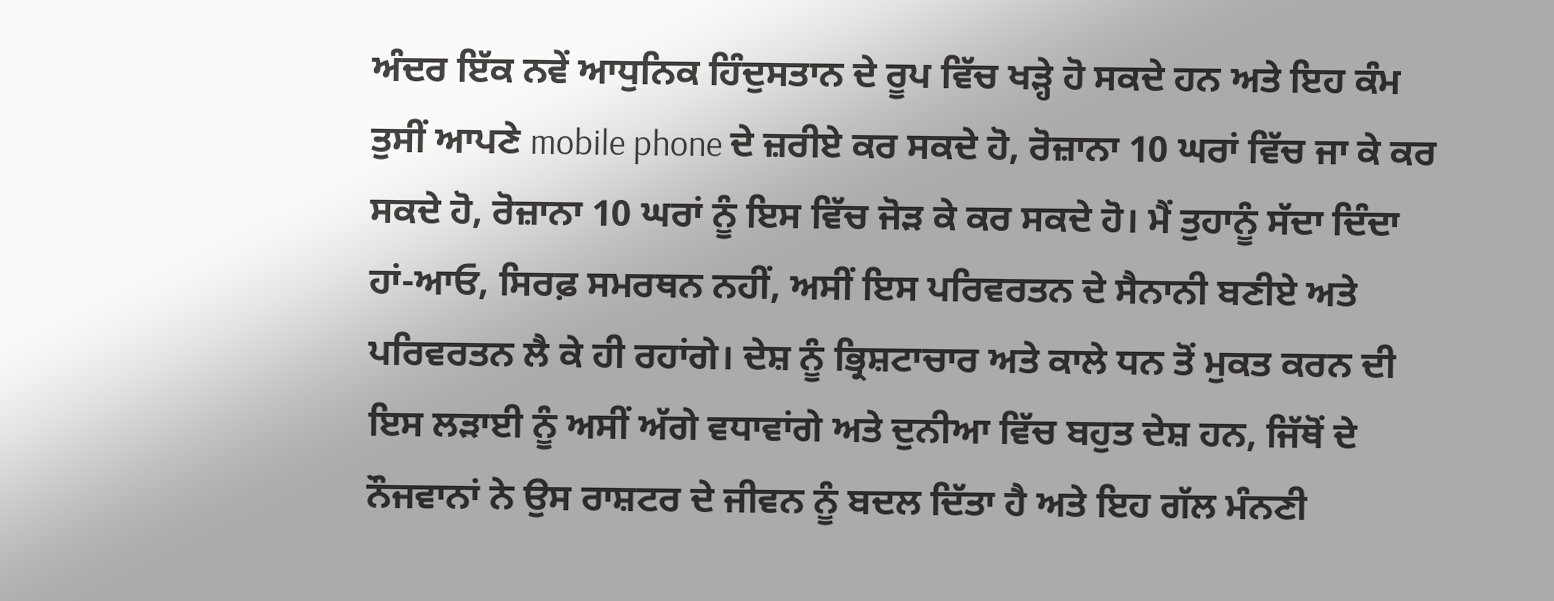ਅੰਦਰ ਇੱਕ ਨਵੇਂ ਆਧੁਨਿਕ ਹਿੰਦੁਸਤਾਨ ਦੇ ਰੂਪ ਵਿੱਚ ਖਡ਼੍ਹੇ ਹੋ ਸਕਦੇ ਹਨ ਅਤੇ ਇਹ ਕੰਮ ਤੁਸੀਂ ਆਪਣੇ mobile phone ਦੇ ਜ਼ਰੀਏ ਕਰ ਸਕਦੇ ਹੋ, ਰੋਜ਼ਾਨਾ 10 ਘਰਾਂ ਵਿੱਚ ਜਾ ਕੇ ਕਰ ਸਕਦੇ ਹੋ, ਰੋਜ਼ਾਨਾ 10 ਘਰਾਂ ਨੂੰ ਇਸ ਵਿੱਚ ਜੋਡ਼ ਕੇ ਕਰ ਸਕਦੇ ਹੋ। ਮੈਂ ਤੁਹਾਨੂੰ ਸੱਦਾ ਦਿੰਦਾ ਹਾਂ-ਆਓ, ਸਿਰਫ਼ ਸਮਰਥਨ ਨਹੀਂ, ਅਸੀਂ ਇਸ ਪਰਿਵਰਤਨ ਦੇ ਸੈਨਾਨੀ ਬਣੀਏ ਅਤੇ ਪਰਿਵਰਤਨ ਲੈ ਕੇ ਹੀ ਰਹਾਂਗੇ। ਦੇਸ਼ ਨੂੰ ਭ੍ਰਿਸ਼ਟਾਚਾਰ ਅਤੇ ਕਾਲੇ ਧਨ ਤੋਂ ਮੁਕਤ ਕਰਨ ਦੀ ਇਸ ਲੜਾਈ ਨੂੰ ਅਸੀਂ ਅੱਗੇ ਵਧਾਵਾਂਗੇ ਅਤੇ ਦੁਨੀਆ ਵਿੱਚ ਬਹੁਤ ਦੇਸ਼ ਹਨ, ਜਿੱਥੋਂ ਦੇ ਨੌਜਵਾਨਾਂ ਨੇ ਉਸ ਰਾਸ਼ਟਰ ਦੇ ਜੀਵਨ ਨੂੰ ਬਦਲ ਦਿੱਤਾ ਹੈ ਅਤੇ ਇਹ ਗੱਲ ਮੰਨਣੀ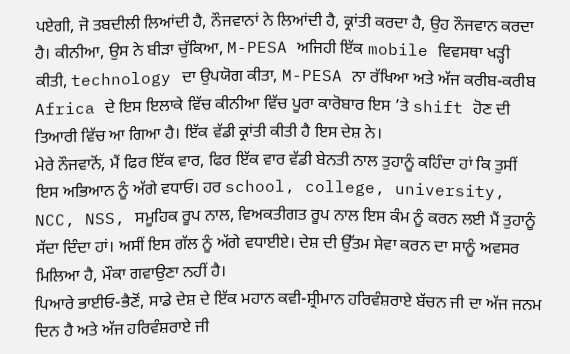ਪਏਗੀ, ਜੋ ਤਬਦੀਲੀ ਲਿਆਂਦੀ ਹੈ, ਨੌਜਵਾਨਾਂ ਨੇ ਲਿਆਂਦੀ ਹੈ, ਕ੍ਰਾਂਤੀ ਕਰਦਾ ਹੈ, ਉਹ ਨੌਜਵਾਨ ਕਰਦਾ ਹੈ। ਕੀਨੀਆ, ਉਸ ਨੇ ਬੀੜਾ ਚੁੱਕਿਆ, M-PESA ਅਜਿਹੀ ਇੱਕ mobile ਵਿਵਸਥਾ ਖੜ੍ਹੀ ਕੀਤੀ, technology ਦਾ ਉਪਯੋਗ ਕੀਤਾ, M-PESA ਨਾ ਰੱਖਿਆ ਅਤੇ ਅੱਜ ਕਰੀਬ-ਕਰੀਬ Africa ਦੇ ਇਸ ਇਲਾਕੇ ਵਿੱਚ ਕੀਨੀਆ ਵਿੱਚ ਪੂਰਾ ਕਾਰੋਬਾਰ ਇਸ ’ਤੇ shift ਹੋਣ ਦੀ ਤਿਆਰੀ ਵਿੱਚ ਆ ਗਿਆ ਹੈ। ਇੱਕ ਵੱਡੀ ਕ੍ਰਾਂਤੀ ਕੀਤੀ ਹੈ ਇਸ ਦੇਸ਼ ਨੇ।
ਮੇਰੇ ਨੌਜਵਾਨੋਂ, ਮੈਂ ਫਿਰ ਇੱਕ ਵਾਰ, ਫਿਰ ਇੱਕ ਵਾਰ ਵੱਡੀ ਬੇਨਤੀ ਨਾਲ ਤੁਹਾਨੂੰ ਕਹਿੰਦਾ ਹਾਂ ਕਿ ਤੁਸੀਂ ਇਸ ਅਭਿਆਨ ਨੂੰ ਅੱਗੇ ਵਧਾਓ। ਹਰ school, college, university, NCC, NSS, ਸਮੂਹਿਕ ਰੂਪ ਨਾਲ, ਵਿਅਕਤੀਗਤ ਰੂਪ ਨਾਲ ਇਸ ਕੰਮ ਨੂੰ ਕਰਨ ਲਈ ਮੈਂ ਤੁਹਾਨੂੰ ਸੱਦਾ ਦਿੰਦਾ ਹਾਂ। ਅਸੀਂ ਇਸ ਗੱਲ ਨੂੰ ਅੱਗੇ ਵਧਾਈਏ। ਦੇਸ਼ ਦੀ ਉੱਤਮ ਸੇਵਾ ਕਰਨ ਦਾ ਸਾਨੂੰ ਅਵਸਰ ਮਿਲਿਆ ਹੈ, ਮੌਕਾ ਗਵਾਉਣਾ ਨਹੀਂ ਹੈ।
ਪਿਆਰੇ ਭਾਈਓ-ਭੈਣੋਂ, ਸਾਡੇ ਦੇਸ਼ ਦੇ ਇੱਕ ਮਹਾਨ ਕਵੀ-ਸ਼੍ਰੀਮਾਨ ਹਰਿਵੰਸ਼ਰਾਏ ਬੱਚਨ ਜੀ ਦਾ ਅੱਜ ਜਨਮ ਦਿਨ ਹੈ ਅਤੇ ਅੱਜ ਹਰਿਵੰਸ਼ਰਾਏ ਜੀ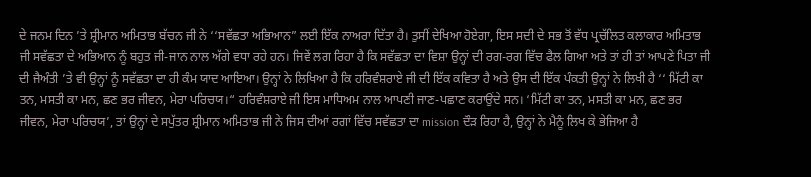ਦੇ ਜਨਮ ਦਿਨ ’ਤੇ ਸ਼੍ਰੀਮਾਨ ਅਮਿਤਾਭ ਬੱਚਨ ਜੀ ਨੇ ‘‘ਸਵੱਛਤਾ ਅਭਿਆਨ” ਲਈ ਇੱਕ ਨਾਅਰਾ ਦਿੱਤਾ ਹੈ। ਤੁਸੀਂ ਦੇਖਿਆ ਹੋਏਗਾ, ਇਸ ਸਦੀ ਦੇ ਸਭ ਤੋਂ ਵੱਧ ਪ੍ਰਚੱਲਿਤ ਕਲਾਕਾਰ ਅਮਿਤਾਭ ਜੀ ਸਵੱਛਤਾ ਦੇ ਅਭਿਆਨ ਨੂੰ ਬਹੁਤ ਜੀ-ਜਾਨ ਨਾਲ ਅੱਗੇ ਵਧਾ ਰਹੇ ਹਨ। ਜਿਵੇਂ ਲਗ ਰਿਹਾ ਹੈ ਕਿ ਸਵੱਛਤਾ ਦਾ ਵਿਸ਼ਾ ਉਨ੍ਹਾਂ ਦੀ ਰਗ-ਰਗ ਵਿੱਚ ਫੈਲ ਗਿਆ ਅਤੇ ਤਾਂ ਹੀ ਤਾਂ ਆਪਣੇ ਪਿਤਾ ਜੀ ਦੀ ਜੈਅੰਤੀ ’ਤੇ ਵੀ ਉਨ੍ਹਾਂ ਨੂੰ ਸਵੱਛਤਾ ਦਾ ਹੀ ਕੰਮ ਯਾਦ ਆਇਆ। ਉਨ੍ਹਾਂ ਨੇ ਲਿਖਿਆ ਹੈ ਕਿ ਹਰਿਵੰਸ਼ਰਾਏ ਜੀ ਦੀ ਇੱਕ ਕਵਿਤਾ ਹੈ ਅਤੇ ਉਸ ਦੀ ਇੱਕ ਪੰਕਤੀ ਉਨ੍ਹਾਂ ਨੇ ਲਿਖੀ ਹੈ ‘‘ ਮਿੱਟੀ ਕਾ ਤਨ, ਮਸਤੀ ਕਾ ਮਨ, ਛਣ ਭਰ ਜੀਵਨ, ਮੇਰਾ ਪਰਿਚਯ।“ ਹਰਿਵੰਸ਼ਰਾਏ ਜੀ ਇਸ ਮਾਧਿਅਮ ਨਾਲ ਆਪਣੀ ਜਾਣ-ਪਛਾਣ ਕਰਾਉਂਦੇ ਸਨ। ‘ਮਿੱਟੀ ਕਾ ਤਨ, ਮਸਤੀ ਕਾ ਮਨ, ਛਣ ਭਰ ਜੀਵਨ, ਮੇਰਾ ਪਰਿਚਯ’, ਤਾਂ ਉਨ੍ਹਾਂ ਦੇ ਸਪੁੱਤਰ ਸ਼੍ਰੀਮਾਨ ਅਮਿਤਾਭ ਜੀ ਨੇ ਜਿਸ ਦੀਆਂ ਰਗਾਂ ਵਿੱਚ ਸਵੱਛਤਾ ਦਾ mission ਦੌੜ ਰਿਹਾ ਹੈ, ਉਨ੍ਹਾਂ ਨੇ ਮੈਨੂੰ ਲਿਖ ਕੇ ਭੇਜਿਆ ਹੈ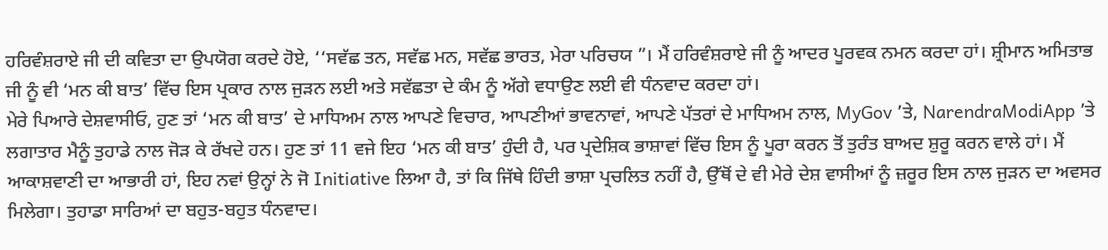ਹਰਿਵੰਸ਼ਰਾਏ ਜੀ ਦੀ ਕਵਿਤਾ ਦਾ ਉਪਯੋਗ ਕਰਦੇ ਹੋਏ, ‘‘ਸਵੱਛ ਤਨ, ਸਵੱਛ ਮਨ, ਸਵੱਛ ਭਾਰਤ, ਮੇਰਾ ਪਰਿਚਯ ”। ਮੈਂ ਹਰਿਵੰਸ਼ਰਾਏ ਜੀ ਨੂੰ ਆਦਰ ਪੂਰਵਕ ਨਮਨ ਕਰਦਾ ਹਾਂ। ਸ਼੍ਰੀਮਾਨ ਅਮਿਤਾਭ ਜੀ ਨੂੰ ਵੀ ‘ਮਨ ਕੀ ਬਾਤ’ ਵਿੱਚ ਇਸ ਪ੍ਰਕਾਰ ਨਾਲ ਜੁੜਨ ਲਈ ਅਤੇ ਸਵੱਛਤਾ ਦੇ ਕੰਮ ਨੂੰ ਅੱਗੇ ਵਧਾਉਣ ਲਈ ਵੀ ਧੰਨਵਾਦ ਕਰਦਾ ਹਾਂ।
ਮੇਰੇ ਪਿਆਰੇ ਦੇਸ਼ਵਾਸੀਓ, ਹੁਣ ਤਾਂ ‘ਮਨ ਕੀ ਬਾਤ’ ਦੇ ਮਾਧਿਅਮ ਨਾਲ ਆਪਣੇ ਵਿਚਾਰ, ਆਪਣੀਆਂ ਭਾਵਨਾਵਾਂ, ਆਪਣੇ ਪੱਤਰਾਂ ਦੇ ਮਾਧਿਅਮ ਨਾਲ, MyGov ’ਤੇ, NarendraModiApp ’ਤੇ ਲਗਾਤਾਰ ਮੈਨੂੰ ਤੁਹਾਡੇ ਨਾਲ ਜੋੜ ਕੇ ਰੱਖਦੇ ਹਨ। ਹੁਣ ਤਾਂ 11 ਵਜੇ ਇਹ ‘ਮਨ ਕੀ ਬਾਤ’ ਹੁੰਦੀ ਹੈ, ਪਰ ਪ੍ਰਦੇਸ਼ਿਕ ਭਾਸ਼ਾਵਾਂ ਵਿੱਚ ਇਸ ਨੂੰ ਪੂਰਾ ਕਰਨ ਤੋਂ ਤੁਰੰਤ ਬਾਅਦ ਸ਼ੁਰੂ ਕਰਨ ਵਾਲੇ ਹਾਂ। ਮੈਂ ਆਕਾਸ਼ਵਾਣੀ ਦਾ ਆਭਾਰੀ ਹਾਂ, ਇਹ ਨਵਾਂ ਉਨ੍ਹਾਂ ਨੇ ਜੋ Initiative ਲਿਆ ਹੈ, ਤਾਂ ਕਿ ਜਿੱਥੇ ਹਿੰਦੀ ਭਾਸ਼ਾ ਪ੍ਰਚਲਿਤ ਨਹੀਂ ਹੈ, ਉੱਥੋਂ ਦੇ ਵੀ ਮੇਰੇ ਦੇਸ਼ ਵਾਸੀਆਂ ਨੂੰ ਜ਼ਰੂਰ ਇਸ ਨਾਲ ਜੁੜਨ ਦਾ ਅਵਸਰ ਮਿਲੇਗਾ। ਤੁਹਾਡਾ ਸਾਰਿਆਂ ਦਾ ਬਹੁਤ-ਬਹੁਤ ਧੰਨਵਾਦ।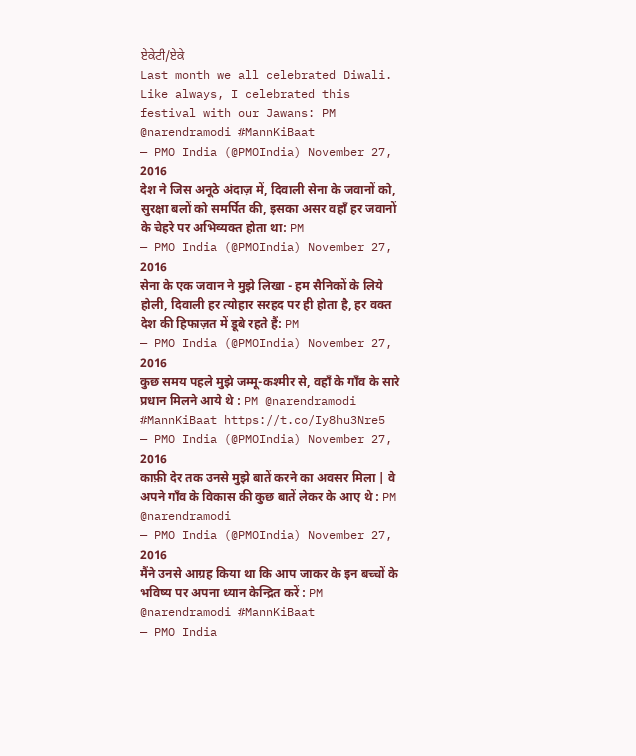ਏਕੇਟੀ/ਏਕੇ
Last month we all celebrated Diwali. Like always, I celebrated this festival with our Jawans: PM @narendramodi #MannKiBaat
— PMO India (@PMOIndia) November 27, 2016
देश ने जिस अनूठे अंदाज़ में, दिवाली सेना के जवानों को, सुरक्षा बलों को समर्पित की, इसका असर वहाँ हर जवानों के चेहरे पर अभिव्यक्त होता था: PM
— PMO India (@PMOIndia) November 27, 2016
सेना के एक जवान ने मुझे लिखा - हम सैनिकों के लिये होली, दिवाली हर त्योहार सरहद पर ही होता है, हर वक्त देश की हिफाज़त में डूबे रहते हैं: PM
— PMO India (@PMOIndia) November 27, 2016
कुछ समय पहले मुझे जम्मू-कश्मीर से, वहाँ के गाँव के सारे प्रधान मिलने आये थे : PM @narendramodi #MannKiBaat https://t.co/Iy8hu3Nre5
— PMO India (@PMOIndia) November 27, 2016
काफ़ी देर तक उनसे मुझे बातें करने का अवसर मिला | वे अपने गाँव के विकास की कुछ बातें लेकर के आए थे : PM @narendramodi
— PMO India (@PMOIndia) November 27, 2016
मैंने उनसे आग्रह किया था कि आप जाकर के इन बच्चों के भविष्य पर अपना ध्यान केन्द्रित करें : PM @narendramodi #MannKiBaat
— PMO India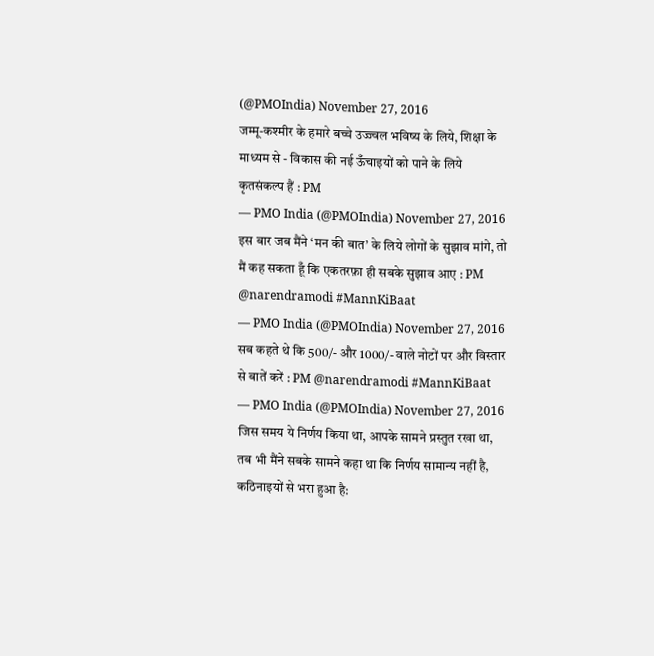(@PMOIndia) November 27, 2016
जम्मू-कश्मीर के हमारे बच्चे उज्ज्वल भविष्य के लिये, शिक्षा के माध्यम से - विकास की नई ऊँचाइयों को पाने के लिये कृतसंकल्प हैं : PM
— PMO India (@PMOIndia) November 27, 2016
इस बार जब मैंने ‘मन की बात’ के लिये लोगों के सुझाव मांगे, तो मैं कह सकता हूँ कि एकतरफ़ा ही सबके सुझाव आए : PM @narendramodi #MannKiBaat
— PMO India (@PMOIndia) November 27, 2016
सब कहते थे कि 500/- और 1000/- वाले नोटों पर और विस्तार से बातें करें : PM @narendramodi #MannKiBaat
— PMO India (@PMOIndia) November 27, 2016
जिस समय ये निर्णय किया था, आपके सामने प्रस्तुत रखा था, तब भी मैंने सबके सामने कहा था कि निर्णय सामान्य नहीं है, कठिनाइयों से भरा हुआ है: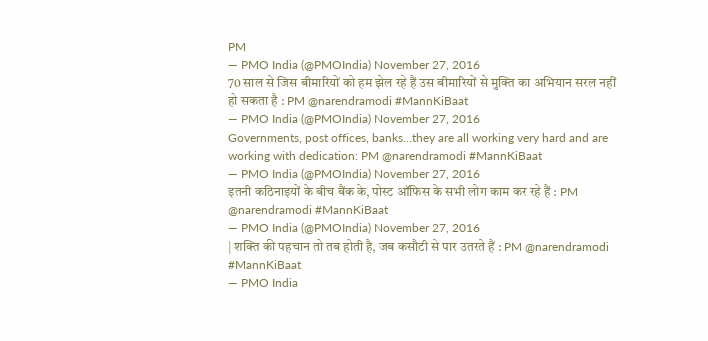PM
— PMO India (@PMOIndia) November 27, 2016
70 साल से जिस बीमारियों को हम झेल रहे हैं उस बीमारियों से मुक्ति का अभियान सरल नहीं हो सकता है : PM @narendramodi #MannKiBaat
— PMO India (@PMOIndia) November 27, 2016
Governments, post offices, banks...they are all working very hard and are working with dedication: PM @narendramodi #MannKiBaat
— PMO India (@PMOIndia) November 27, 2016
इतनी कठिनाइयों के बीच बैंक के, पोस्ट ऑफिस के सभी लोग काम कर रहे हैं : PM @narendramodi #MannKiBaat
— PMO India (@PMOIndia) November 27, 2016
| शक्ति की पहचान तो तब होती है, जब कसौटी से पार उतरते हैं : PM @narendramodi #MannKiBaat
— PMO India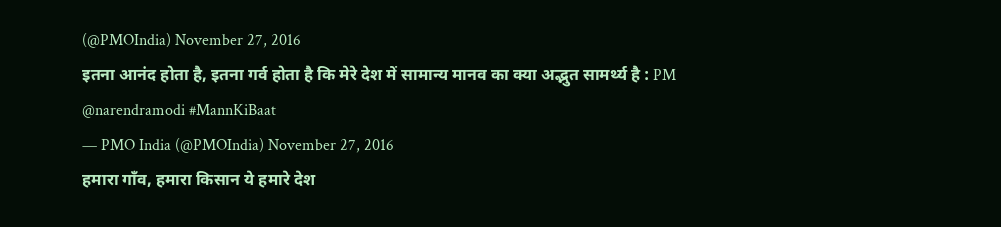(@PMOIndia) November 27, 2016
इतना आनंद होता है, इतना गर्व होता है कि मेरे देश में सामान्य मानव का क्या अद्भुत सामर्थ्य है : PM @narendramodi #MannKiBaat
— PMO India (@PMOIndia) November 27, 2016
हमारा गाँव, हमारा किसान ये हमारे देश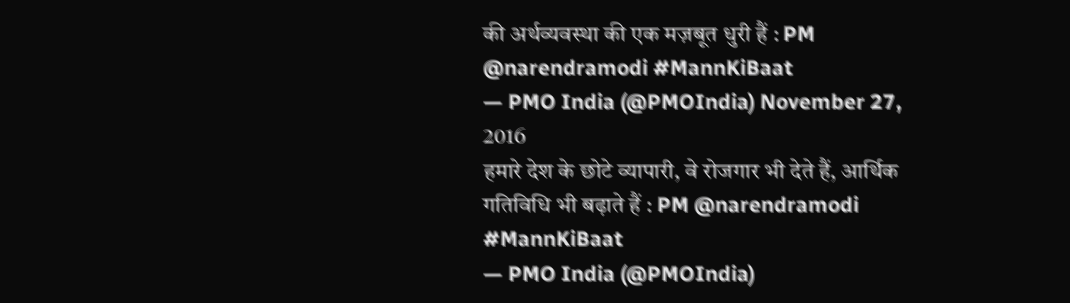की अर्थव्यवस्था की एक मज़बूत धुरी हैं : PM @narendramodi #MannKiBaat
— PMO India (@PMOIndia) November 27, 2016
हमारे देश के छोटे व्यापारी, वे रोजगार भी देते हैं, आर्थिक गतिविधि भी बढ़ाते हैं : PM @narendramodi #MannKiBaat
— PMO India (@PMOIndia)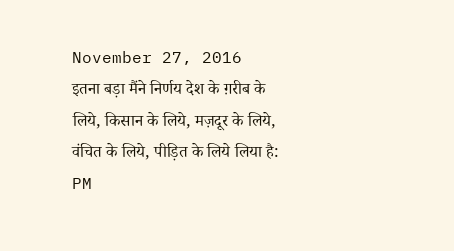November 27, 2016
इतना बड़ा मैंने निर्णय देश के ग़रीब के लिये, किसान के लिये, मज़दूर के लिये, वंचित के लिये, पीड़ित के लिये लिया है: PM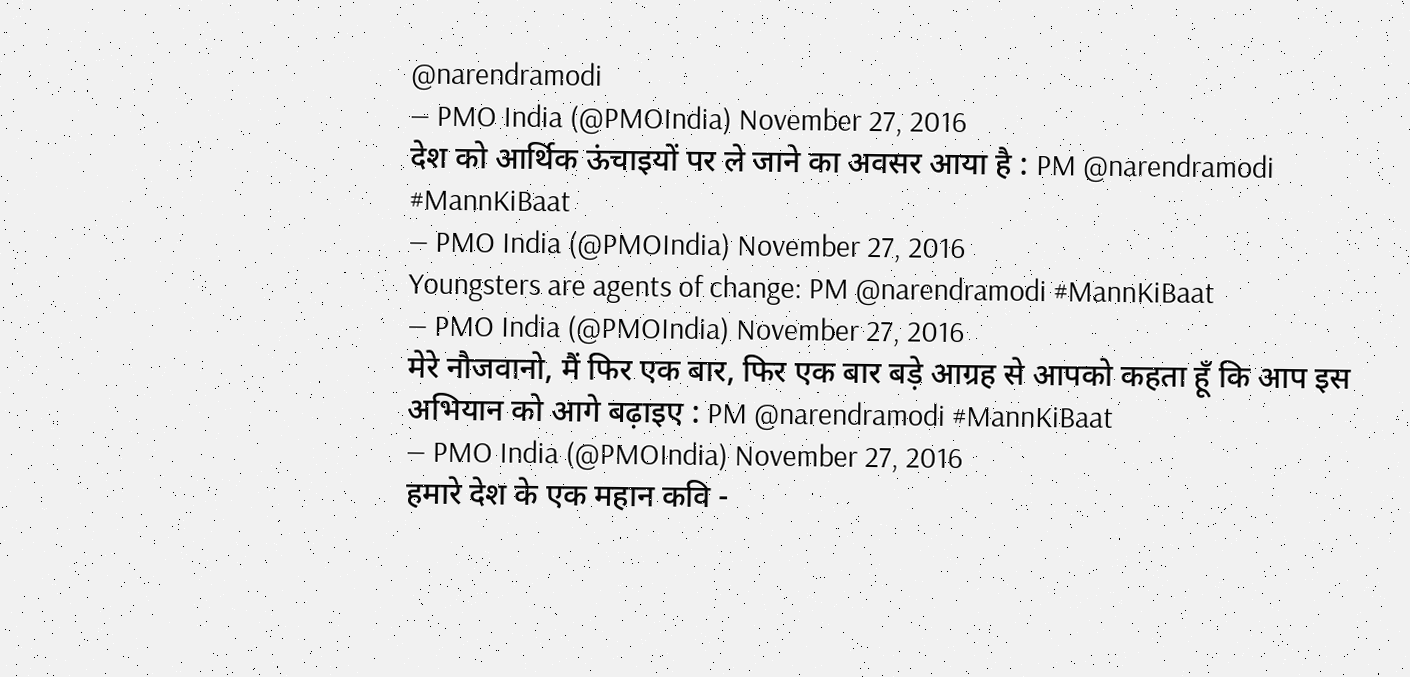@narendramodi
— PMO India (@PMOIndia) November 27, 2016
देश को आर्थिक ऊंचाइयों पर ले जाने का अवसर आया है : PM @narendramodi #MannKiBaat
— PMO India (@PMOIndia) November 27, 2016
Youngsters are agents of change: PM @narendramodi #MannKiBaat
— PMO India (@PMOIndia) November 27, 2016
मेरे नौजवानो, मैं फिर एक बार, फिर एक बार बड़े आग्रह से आपको कहता हूँ कि आप इस अभियान को आगे बढ़ाइए : PM @narendramodi #MannKiBaat
— PMO India (@PMOIndia) November 27, 2016
हमारे देश के एक महान कवि -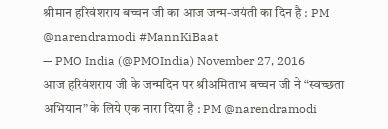श्रीमान हरिवंशराय बच्चन जी का आज जन्म-जयंती का दिन है : PM @narendramodi #MannKiBaat
— PMO India (@PMOIndia) November 27, 2016
आज हरिवंशराय जी के जन्मदिन पर श्रीअमिताभ बच्चन जी ने “स्वच्छता अभियान” के लिये एक नारा दिया है : PM @narendramodi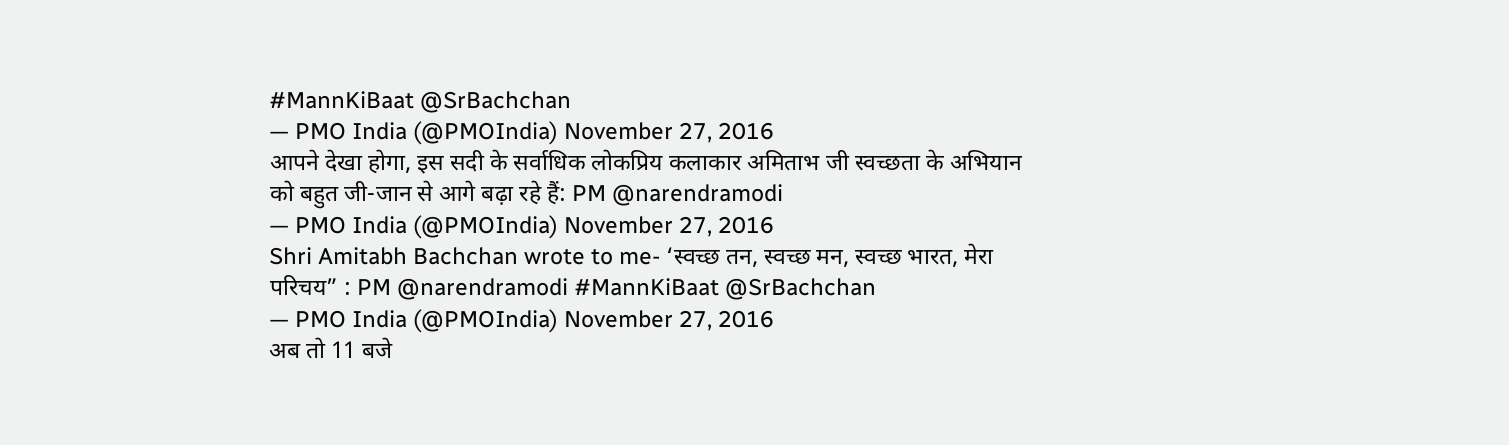#MannKiBaat @SrBachchan
— PMO India (@PMOIndia) November 27, 2016
आपने देखा होगा, इस सदी के सर्वाधिक लोकप्रिय कलाकार अमिताभ जी स्वच्छता के अभियान को बहुत जी-जान से आगे बढ़ा रहे हैं: PM @narendramodi
— PMO India (@PMOIndia) November 27, 2016
Shri Amitabh Bachchan wrote to me- ‘स्वच्छ तन, स्वच्छ मन, स्वच्छ भारत, मेरा परिचय” : PM @narendramodi #MannKiBaat @SrBachchan
— PMO India (@PMOIndia) November 27, 2016
अब तो 11 बजे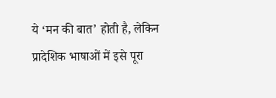ये ‘मन की बात’ होती है, लेकिन प्रादेशिक भाषाओं में इसे पूरा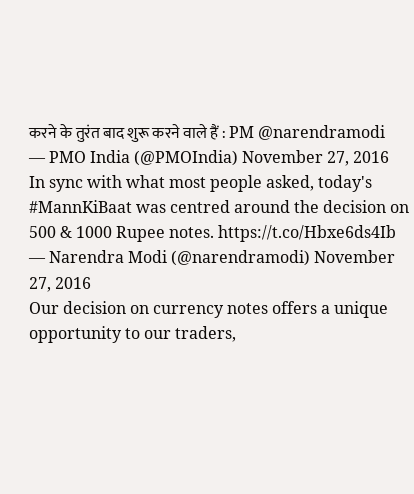करने के तुरंत बाद शुरू करने वाले हैं : PM @narendramodi
— PMO India (@PMOIndia) November 27, 2016
In sync with what most people asked, today's #MannKiBaat was centred around the decision on 500 & 1000 Rupee notes. https://t.co/Hbxe6ds4Ib
— Narendra Modi (@narendramodi) November 27, 2016
Our decision on currency notes offers a unique opportunity to our traders,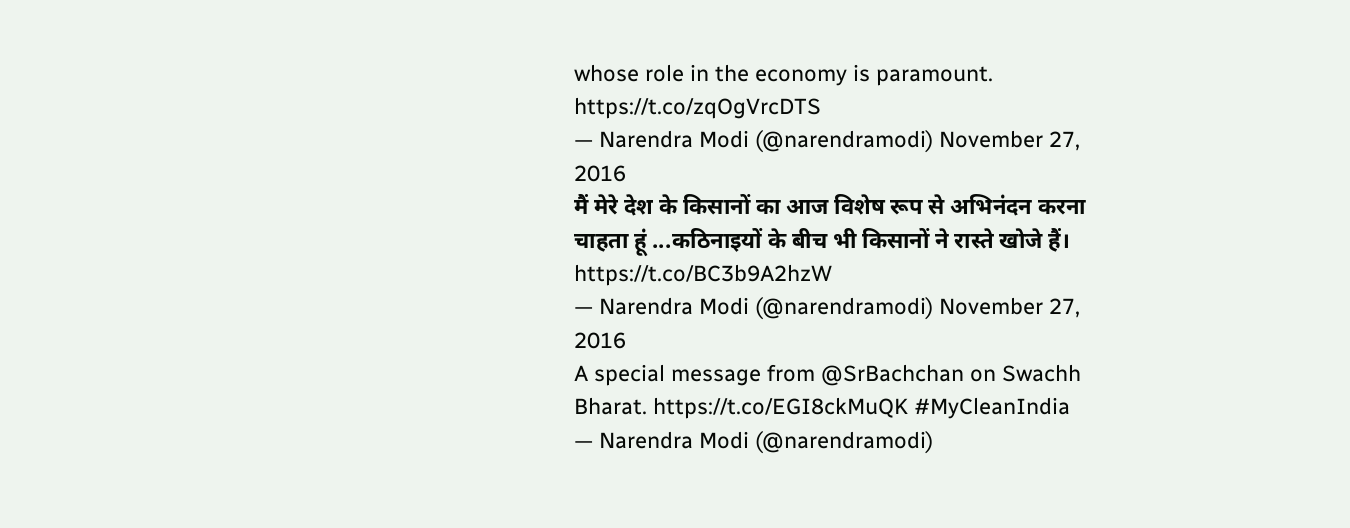whose role in the economy is paramount. https://t.co/zqOgVrcDTS
— Narendra Modi (@narendramodi) November 27, 2016
मैं मेरे देश के किसानों का आज विशेष रूप से अभिनंदन करना चाहता हूं ...कठिनाइयों के बीच भी किसानों ने रास्ते खोजे हैं। https://t.co/BC3b9A2hzW
— Narendra Modi (@narendramodi) November 27, 2016
A special message from @SrBachchan on Swachh Bharat. https://t.co/EGI8ckMuQK #MyCleanIndia
— Narendra Modi (@narendramodi)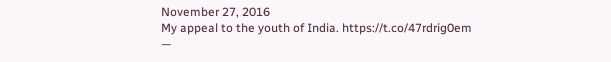November 27, 2016
My appeal to the youth of India. https://t.co/47rdrig0em
—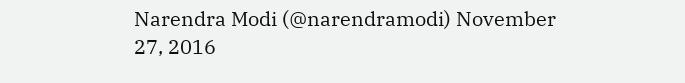Narendra Modi (@narendramodi) November 27, 2016